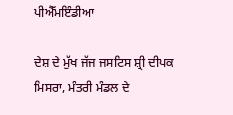ਪੀਐੱਮਇੰਡੀਆ

ਦੇਸ਼ ਦੇ ਮੁੱਖ ਜੱਜ ਜਸਟਿਸ ਸ਼੍ਰੀ ਦੀਪਕ ਮਿਸਰਾ, ਮੰਤਰੀ ਮੰਡਲ ਦੇ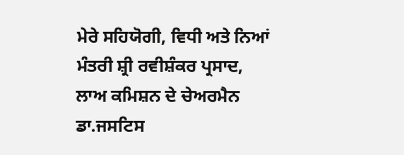ਮੇਰੇ ਸਹਿਯੋਗੀ, ਵਿਧੀ ਅਤੇ ਨਿਆਂ ਮੰਤਰੀ ਸ਼੍ਰੀ ਰਵੀਸ਼ੰਕਰ ਪ੍ਰਸਾਦ, ਲਾਅ ਕਮਿਸ਼ਨ ਦੇ ਚੇਅਰਮੈਨ ਡਾ.ਜਸਟਿਸ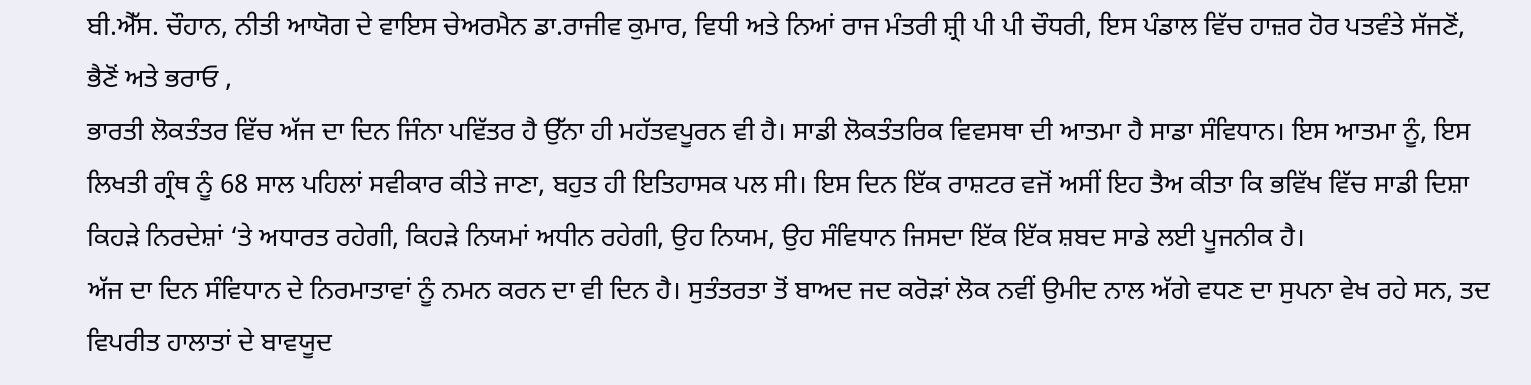ਬੀ.ਐੱਸ. ਚੌਹਾਨ, ਨੀਤੀ ਆਯੋਗ ਦੇ ਵਾਇਸ ਚੇਅਰਮੈਨ ਡਾ.ਰਾਜੀਵ ਕੁਮਾਰ, ਵਿਧੀ ਅਤੇ ਨਿਆਂ ਰਾਜ ਮੰਤਰੀ ਸ਼੍ਰੀ ਪੀ ਪੀ ਚੌਧਰੀ, ਇਸ ਪੰਡਾਲ ਵਿੱਚ ਹਾਜ਼ਰ ਹੋਰ ਪਤਵੰਤੇ ਸੱਜਣੋਂ, ਭੈਣੋਂ ਅਤੇ ਭਰਾਓ ,
ਭਾਰਤੀ ਲੋਕਤੰਤਰ ਵਿੱਚ ਅੱਜ ਦਾ ਦਿਨ ਜਿੰਨਾ ਪਵਿੱਤਰ ਹੈ ਉੱਨਾ ਹੀ ਮਹੱਤਵਪੂਰਨ ਵੀ ਹੈ। ਸਾਡੀ ਲੋਕਤੰਤਰਿਕ ਵਿਵਸਥਾ ਦੀ ਆਤਮਾ ਹੈ ਸਾਡਾ ਸੰਵਿਧਾਨ। ਇਸ ਆਤਮਾ ਨੂੰ, ਇਸ ਲਿਖਤੀ ਗ੍ਰੰਥ ਨੂੰ 68 ਸਾਲ ਪਹਿਲਾਂ ਸਵੀਕਾਰ ਕੀਤੇ ਜਾਣਾ, ਬਹੁਤ ਹੀ ਇਤਿਹਾਸਕ ਪਲ ਸੀ। ਇਸ ਦਿਨ ਇੱਕ ਰਾਸ਼ਟਰ ਵਜੋਂ ਅਸੀਂ ਇਹ ਤੈਅ ਕੀਤਾ ਕਿ ਭਵਿੱਖ ਵਿੱਚ ਸਾਡੀ ਦਿਸ਼ਾ ਕਿਹੜੇ ਨਿਰਦੇਸ਼ਾਂ ‘ਤੇ ਅਧਾਰਤ ਰਹੇਗੀ, ਕਿਹੜੇ ਨਿਯਮਾਂ ਅਧੀਨ ਰਹੇਗੀ, ਉਹ ਨਿਯਮ, ਉਹ ਸੰਵਿਧਾਨ ਜਿਸਦਾ ਇੱਕ ਇੱਕ ਸ਼ਬਦ ਸਾਡੇ ਲਈ ਪੂਜਨੀਕ ਹੈ।
ਅੱਜ ਦਾ ਦਿਨ ਸੰਵਿਧਾਨ ਦੇ ਨਿਰਮਾਤਾਵਾਂ ਨੂੰ ਨਮਨ ਕਰਨ ਦਾ ਵੀ ਦਿਨ ਹੈ। ਸੁਤੰਤਰਤਾ ਤੋਂ ਬਾਅਦ ਜਦ ਕਰੋੜਾਂ ਲੋਕ ਨਵੀਂ ਉਮੀਦ ਨਾਲ ਅੱਗੇ ਵਧਣ ਦਾ ਸੁਪਨਾ ਵੇਖ ਰਹੇ ਸਨ, ਤਦ ਵਿਪਰੀਤ ਹਾਲਾਤਾਂ ਦੇ ਬਾਵਯੂਦ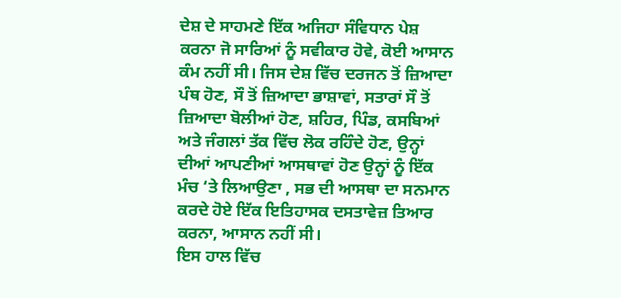ਦੇਸ਼ ਦੇ ਸਾਹਮਣੇ ਇੱਕ ਅਜਿਹਾ ਸੰਵਿਧਾਨ ਪੇਸ਼ ਕਰਨਾ ਜੋ ਸਾਰਿਆਂ ਨੂੰ ਸਵੀਕਾਰ ਹੋਵੇ, ਕੋਈ ਆਸਾਨ ਕੰਮ ਨਹੀਂ ਸੀ। ਜਿਸ ਦੇਸ਼ ਵਿੱਚ ਦਰਜਨ ਤੋਂ ਜ਼ਿਆਦਾ ਪੰਥ ਹੋਣ, ਸੌ ਤੋਂ ਜ਼ਿਆਦਾ ਭਾਸ਼ਾਵਾਂ, ਸਤਾਰਾਂ ਸੌ ਤੋਂ ਜ਼ਿਆਦਾ ਬੋਲੀਆਂ ਹੋਣ, ਸ਼ਹਿਰ, ਪਿੰਡ, ਕਸਬਿਆਂ ਅਤੇ ਜੰਗਲਾਂ ਤੱਕ ਵਿੱਚ ਲੋਕ ਰਹਿੰਦੇ ਹੋਣ, ਉਨ੍ਹਾਂ ਦੀਆਂ ਆਪਣੀਆਂ ਆਸਥਾਵਾਂ ਹੋਣ ਉਨ੍ਹਾਂ ਨੂੰ ਇੱਕ ਮੰਚ ‘ਤੇ ਲਿਆਉਣਾ , ਸਭ ਦੀ ਆਸਥਾ ਦਾ ਸਨਮਾਨ ਕਰਦੇ ਹੋਏ ਇੱਕ ਇਤਿਹਾਸਕ ਦਸਤਾਵੇਜ਼ ਤਿਆਰ ਕਰਨਾ, ਆਸਾਨ ਨਹੀਂ ਸੀ।
ਇਸ ਹਾਲ ਵਿੱਚ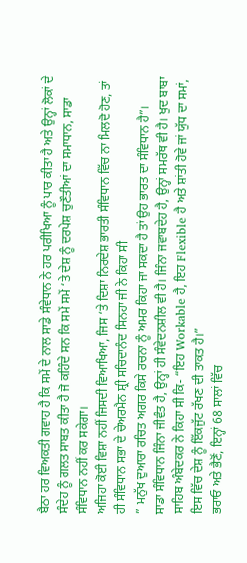ਬੈਠਾ ਹਰ ਵਿਅਕਤੀ ਗਵਾਹ ਹੈ ਕਿ ਸਮੇਂ ਦੇ ਨਾਲ ਸਾਡੇ ਸੰਵੇਧਾਨ ਨੇ ਹਰ ਪਰੀਖਿਆ ਨੂੰ ਪਾਰ ਕੀਤਾ ਹੈ ਅਤੇ ਉਨ੍ਹਾਂ ਲੋਕਾਂ ਦੇ ਸੰਦੇਹ ਨੂੰ ਗਲਤ ਸਾਬਤ ਕੀਤਾ ਹੈ ਜੋ ਕਹਿੰਦੇ ਸਨ ਕਿ ਸਮੇਂ ਸਮੇਂ ‘ਤੇ ਦੇਸ਼ ਨੂੰ ਦਰਪੇਸ਼ ਚੁਣੌਤੀਆਂ ਦਾ ਸਮਾਧਾਨ, ਸਾਡਾ ਸੰਵਿਧਾਨ ਨਹੀਂ ਕਰ ਸਕੇਗਾ।
ਅਜਿਹਾ ਕੋਈ ਵਿਸ਼ਾ ਨਹੀਂ ਜਿਸਦੀ ਵਿਆਖਿਆ, ਜਿਸ ‘ਤੇ ਦਿਸ਼ਾ ਨਿਰਦੇਸ਼ ਭਾਰਤੀ ਸੰਵਿਧਾਨ ਵਿੱਚ ਨਾ ਮਿਲਦੋ ਹੋਣ, ਤਾਂ ਹੀ ਸੰਵਿਧਾਨ ਸਭਾ ਦੇ ਚੇਅਰਮੈਨ ਸ਼੍ਰੀ ਸਚਿਦਾਨੰਦ ਸਿਨਹਾ ਜੀ ਨੇ ਕਿਹਾ ਸੀ
” ਮਨੁੱਖ ਦੁਆਰਾ ਰਚਿਤ ਅਗਰ ਕਿਸੇ ਰਚਨਾ ਨੂੰ ਅਮਰ ਕਿਹਾ ਜਾ ਸਕਦਾ ਹੈ ਤਾਂ ਉਹ ਭਾਰਤ ਦਾ ਸੰਵਿਧਾਨ ਹੈ”।
ਸਾਡਾ ਸੰਵਿਧਾਨ ਜਿੰਨਾ ਜੀਵੰਤ ਹੈ, ਉਨ੍ਹਾਂ ਹੀ ਸੰਵੇਦਨਸ਼ੀਲ ਵੀ ਹੈ। ਜਿੰਨਾ ਜਵਾਬਦੇਹ ਹੈ, ਉਨ੍ਹਾਂ ਸਮਰੱਥ ਵੀ ਹੈ। ਖੁਦ ਬਾਬਾ ਸਾਹਿਬ ਅੰਬੇਦਕਰ ਨੇ ਕਿਹਾ ਸੀ ਕਿ- “ਇਹ Workable ਹੈ, ਇਹ Flexible ਹੈ ਅਤੇ ਸ਼ਾਂਤੀ ਹੋਵੇ ਜਾਂ ਯੁੱਧ ਦਾ ਸਮਾਂ, ਇਸ ਵਿੱਚ ਦੇਸ਼ ਨੂੰ ਇੱਕਜੁੱਟ ਰੱਖਣ ਦੀ ਤਾਕਤ ਹੈ।”
ਭਰਾਓ ਅਤੇ ਭੈਣੋਂ, ਇਨ੍ਹਾਂ 68 ਸਾਲਾਂ ਵਿੱਚ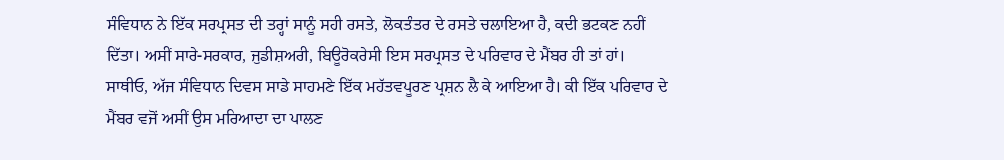ਸੰਵਿਧਾਨ ਨੇ ਇੱਕ ਸਰਪ੍ਰਸਤ ਦੀ ਤਰ੍ਹਾਂ ਸਾਨੂੰ ਸਹੀ ਰਸਤੇ, ਲੋਕਤੰਤਰ ਦੇ ਰਸਤੇ ਚਲਾਇਆ ਹੈ, ਕਦੀ ਭਟਕਣ ਨਹੀਂ ਦਿੱਤਾ। ਅਸੀਂ ਸਾਰੇ-ਸਰਕਾਰ, ਜੁਡੀਸ਼ਅਰੀ, ਬਿਊਰੋਕਰੇਸੀ ਇਸ ਸਰਪ੍ਰਸਤ ਦੇ ਪਰਿਵਾਰ ਦੇ ਮੈਂਬਰ ਹੀ ਤਾਂ ਹਾਂ।
ਸਾਥੀਓ, ਅੱਜ ਸੰਵਿਧਾਨ ਦਿਵਸ ਸਾਡੇ ਸਾਹਮਣੇ ਇੱਕ ਮਹੱਤਵਪੂਰਣ ਪ੍ਰਸ਼ਨ ਲੈ ਕੇ ਆਇਆ ਹੈ। ਕੀ ਇੱਕ ਪਰਿਵਾਰ ਦੇ ਮੈਂਬਰ ਵਜੋਂ ਅਸੀਂ ਉਸ ਮਰਿਆਦਾ ਦਾ ਪਾਲਣ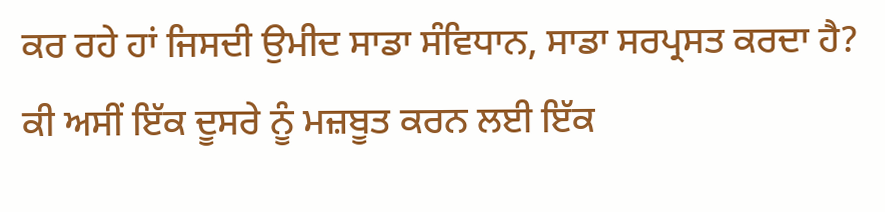ਕਰ ਰਹੇ ਹਾਂ ਜਿਸਦੀ ਉਮੀਦ ਸਾਡਾ ਸੰਵਿਧਾਨ, ਸਾਡਾ ਸਰਪ੍ਰਸਤ ਕਰਦਾ ਹੈ? ਕੀ ਅਸੀਂ ਇੱਕ ਦੂਸਰੇ ਨੂੰ ਮਜ਼ਬੂਤ ਕਰਨ ਲਈ ਇੱਕ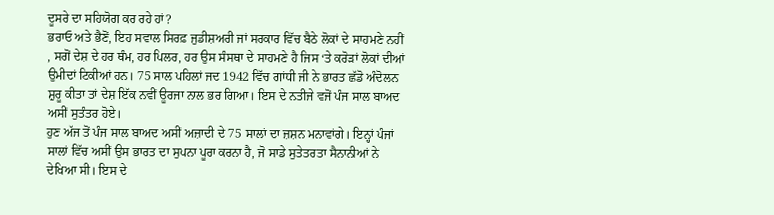ਦੂਸਰੇ ਦਾ ਸਹਿਯੋਗ ਕਰ ਰਹੇ ਹਾਂ?
ਭਰਾਓ ਅਤੇ ਭੈਣੋਂ, ਇਹ ਸਵਾਲ ਸਿਰਫ਼ ਜੁਡੀਸ਼ਅਰੀ ਜਾਂ ਸਰਕਾਰ ਵਿੱਚ ਬੈਠੇ ਲੋਕਾਂ ਦੇ ਸਾਹਮਣੇ ਨਹੀਂ , ਸਗੋਂ ਦੇਸ਼ ਦੇ ਹਰ ਥੰਮ, ਹਰ ਪਿਲਰ, ਹਰ ਉਸ ਸੰਸਥਾ ਦੇ ਸਾਹਮਣੇ ਹੈ ਜਿਸ ‘ਤੇ ਕਰੋੜਾਂ ਲੋਕਾਂ ਦੀਆਂ ਉਮੀਦਾਂ ਟਿਕੀਆਂ ਹਨ। 75 ਸਾਲ ਪਹਿਲਾਂ ਜਦ 1942 ਵਿੱਚ ਗਾਂਧੀ ਜੀ ਨੇ ਭਾਰਤ ਛੱਡੋ ਅੰਦੋਲਨ ਸ਼ੁਰੂ ਕੀਤਾ ਤਾਂ ਦੇਸ਼ ਇੱਕ ਨਵੀਂ ਊਰਜਾ ਨਾਲ ਭਰ ਗਿਆ। ਇਸ ਦੇ ਨਤੀਜੇ ਵਜੋਂ ਪੰਜ ਸਾਲ ਬਾਅਦ ਅਸੀਂ ਸੁਤੰਤਰ ਹੋਏ।
ਹੁਣ ਅੱਜ ਤੋਂ ਪੰਜ ਸਾਲ ਬਾਅਦ ਅਸੀਂ ਅਜ਼ਾਦੀ ਦੇ 75 ਸਾਲਾਂ ਦਾ ਜ਼ਸ਼ਨ ਮਨਾਵਾਂਗੇ। ਇਨ੍ਹਾਂ ਪੰਜਾਂ ਸਾਲਾਂ ਵਿੱਚ ਅਸੀਂ ਉਸ ਭਾਰਤ ਦਾ ਸੁਪਨਾ ਪੂਰਾ ਕਰਨਾ ਹੈ, ਜੋ ਸਾਡੇ ਸੁਤੇਤਰਤਾ ਸੈਨਾਨੀਆਂ ਨੇ ਦੇਖਿਆ ਸੀ। ਇਸ ਦੇ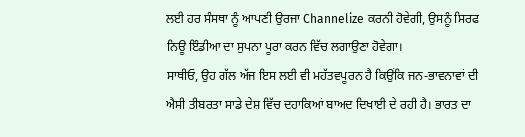ਲਈ ਹਰ ਸੰਸਥਾ ਨੂੰ ਆਪਣੀ ਉਰਜਾ Channelize ਕਰਨੀ ਹੋਵੇਗੀ, ਉਸਨੂੰ ਸਿਰਫ ਨਿਊ ਇੰਡੀਆ ਦਾ ਸੁਪਨਾ ਪੂਰਾ ਕਰਨ ਵਿੱਚ ਲਗਾਉਣਾ ਹੋਵੇਗਾ।
ਸਾਥੀਓ, ਉਹ ਗੱਲ ਅੱਜ ਇਸ ਲਈ ਵੀ ਮਹੱਤਵਪੂਰਨ ਹੈ ਕਿਉਂਕਿ ਜਨ-ਭਾਵਨਾਵਾਂ ਦੀ ਐਸੀ ਤੀਬਰਤਾ ਸਾਡੇ ਦੇਸ਼ ਵਿੱਚ ਦਹਾਕਿਆਂ ਬਾਅਦ ਦਿਖਾਈ ਦੇ ਰਹੀ ਹੈ। ਭਾਰਤ ਦਾ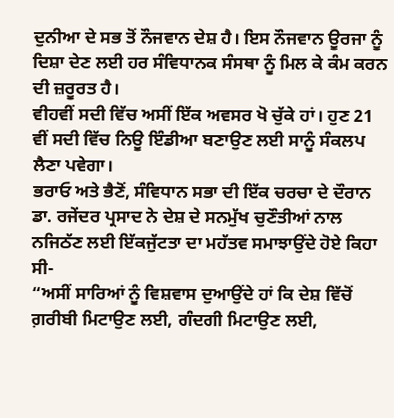ਦੁਨੀਆ ਦੇ ਸਭ ਤੋਂ ਨੌਜਵਾਨ ਦੇਸ਼ ਹੈ। ਇਸ ਨੌਜਵਾਨ ਊਰਜਾ ਨੂੰ ਦਿਸ਼ਾ ਦੇਣ ਲਈ ਹਰ ਸੰਵਿਧਾਨਕ ਸੰਸਥਾ ਨੂੰ ਮਿਲ ਕੇ ਕੰਮ ਕਰਨ ਦੀ ਜ਼ਰੂਰਤ ਹੈ।
ਵੀਹਵੀਂ ਸਦੀ ਵਿੱਚ ਅਸੀਂ ਇੱਕ ਅਵਸਰ ਖੋ ਚੁੱਕੇ ਹਾਂ। ਹੁਣ 21 ਵੀਂ ਸਦੀ ਵਿੱਚ ਨਿਊ ਇੰਡੀਆ ਬਣਾਉਣ ਲਈ ਸਾਨੂੰ ਸੰਕਲਪ ਲੈਣਾ ਪਵੇਗਾ।
ਭਰਾਓ ਅਤੇ ਭੈਣੋਂ, ਸੰਵਿਧਾਨ ਸਭਾ ਦੀ ਇੱਕ ਚਰਚਾ ਦੇ ਦੌਰਾਨ ਡਾ. ਰਜੇਂਦਰ ਪ੍ਰਸਾਦ ਨੇ ਦੇਸ਼ ਦੇ ਸਨਮੁੱਖ ਚੁਣੌਤੀਆਂ ਨਾਲ ਨਜਿਠੱਣ ਲਈ ਇੱਕਜੁੱਟਤਾ ਦਾ ਮਹੱਤਵ ਸਮਾਝਾਉਂਦੇ ਹੋਏ ਕਿਹਾ ਸੀ-
“ਅਸੀਂ ਸਾਰਿਆਂ ਨੂੰ ਵਿਸ਼ਵਾਸ ਦੁਆਉਂਦੇ ਹਾਂ ਕਿ ਦੇਸ਼ ਵਿੱਚੋਂ ਗ਼ਰੀਬੀ ਮਿਟਾਉਣ ਲਈ, ਗੰਦਗੀ ਮਿਟਾਉਣ ਲਈ,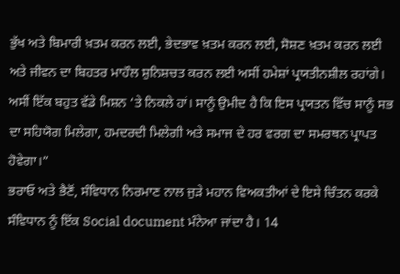ਭੁੱਖ ਅਤੇ ਬਿਮਾਰੀ ਖ਼ਤਮ ਕਰਨ ਲਈ, ਭੇਦਭਾਵ ਖ਼ਤਮ ਕਰਨ ਲਈ, ਸੋਸ਼ਣ ਖ਼ਤਮ ਕਰਨ ਲਈ ਅਤੇ ਜੀਵਨ ਦਾ ਬਿਹਤਰ ਮਾਹੌਲ ਸ਼ੁਨਿਸ਼ਚਤ ਕਰਨ ਲਈ ਅਸੀਂ ਹਮੇਸ਼ਾਂ ਪ੍ਰਯਤੀਨਸ਼ੀਲ ਰਹਾਂਗੇ। ਅਸੀਂ ਇੱਕ ਬਹੁਤ ਵੱਡੇ ਮਿਸ਼ਨ ‘ਤੇ ਨਿਕਲੇ ਹਾਂ। ਸਾਨੂੰ ਉਮੀਦ ਹੈ ਕਿ ਇਸ ਪ੍ਰਯਤਨ ਵਿੱਚ ਸਾਨੂੰ ਸਭ ਦਾ ਸਹਿਯੋਗ ਮਿਲੇਗਾ, ਹਮਦਰਦੀ ਮਿਲੇਗੀ ਅਤੇ ਸਮਾਜ ਦੇ ਹਰ ਵਰਗ ਦਾ ਸਮਰਥਨ ਪ੍ਰਾਪਤ ਹੋਵੇਗਾ।”
ਭਰਾਓ ਅਤੇ ਭੈਣੋਂ, ਸੰਵਿਧਾਨ ਨਿਰਮਾਣ ਨਾਲ ਜੁੜੇ ਮਹਾਨ ਵਿਅਕਤੀਆਂ ਦੇ ਇਸੇ ਚਿੰਤਨ ਕਰਕੇ ਸੰਵਿਧਾਨ ਨੂੰ ਇੱਕ Social document ਮੰਨੇਆ ਜਾਂਦਾ ਹੈ। 14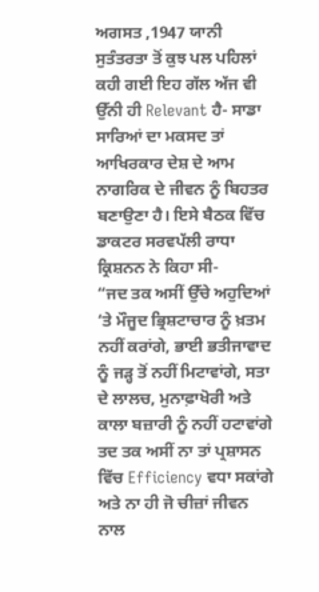ਅਗਸਤ ,1947 ਯਾਨੀ ਸੁਤੰਤਰਤਾ ਤੋਂ ਕੁਝ ਪਲ ਪਹਿਲਾਂ ਕਹੀ ਗਈ ਇਹ ਗੱਲ ਅੱਜ ਵੀ ਉੱਨੀ ਹੀ Relevant ਹੈ- ਸਾਡਾ ਸਾਰਿਆਂ ਦਾ ਮਕਸਦ ਤਾਂ ਆਖਿਰਕਾਰ ਦੇਸ਼ ਦੇ ਆਮ ਨਾਗਰਿਕ ਦੇ ਜੀਵਨ ਨੂੰ ਬਿਹਤਰ ਬਣਾਉਣਾ ਹੈ। ਇਸੇ ਬੈਠਕ ਵਿੱਚ ਡਾਕਟਰ ਸਰਵਪੱਲੀ ਰਾਧਾ ਕ੍ਰਿਸ਼ਨਨ ਨੇ ਕਿਹਾ ਸੀ-
“ਜਦ ਤਕ ਅਸੀਂ ਉੱਚੇ ਅਹੁਦਿਆਂ ‘ਤੇ ਮੌਜੂਦ ਭ੍ਰਿਸ਼ਟਾਚਾਰ ਨੂੰ ਖ਼ਤਮ ਨਹੀਂ ਕਰਾਂਗੇ, ਭਾਈ ਭਤੀਜਾਵਾਦ ਨੂੰ ਜੜ੍ਹ ਤੋਂ ਨਹੀਂ ਮਿਟਾਵਾਂਗੇ, ਸਤਾ ਦੇ ਲਾਲਚ, ਮੁਨਾਫ਼ਾਖੋਰੀ ਅਤੇ ਕਾਲਾ ਬਜ਼ਾਰੀ ਨੂੰ ਨਹੀਂ ਹਟਾਵਾਂਗੇ ਤਦ ਤਕ ਅਸੀਂ ਨਾ ਤਾਂ ਪ੍ਰਸ਼ਾਸਨ ਵਿੱਚ Efficiency ਵਧਾ ਸਕਾਂਗੇ ਅਤੇ ਨਾ ਹੀ ਜੋ ਚੀਜ਼ਾਂ ਜੀਵਨ ਨਾਲ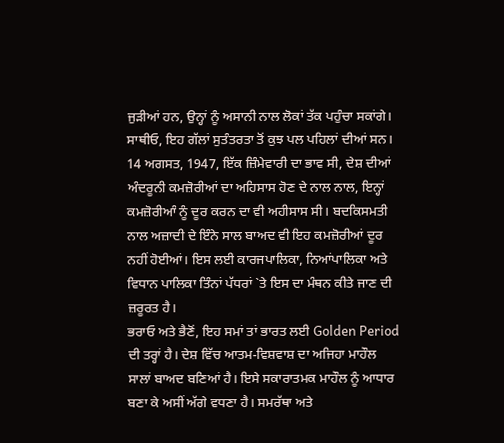ਜੁੜੀਆਂ ਹਨ, ਉਨ੍ਹਾਂ ਨੂੰ ਅਸਾਨੀ ਨਾਲ ਲੋਕਾਂ ਤੱਕ ਪਹੁੰਚਾ ਸਕਾਂਗੇ।
ਸਾਥੀਓ, ਇਹ ਗੱਲਾਂ ਸੁਤੰਤਰਤਾ ਤੋਂ ਕੁਝ ਪਲ ਪਹਿਲਾਂ ਦੀਆਂ ਸਨ। 14 ਅਗਸਤ, 1947, ਇੱਕ ਜ਼ਿੰਮੇਵਾਰੀ ਦਾ ਭਾਵ ਸੀ, ਦੇਸ਼ ਦੀਆਂ ਅੰਦਰੂਨੀ ਕਮਜ਼ੋਰੀਆਂ ਦਾ ਅਹਿਸਾਸ ਹੋਣ ਦੇ ਨਾਲ ਨਾਲ, ਇਨ੍ਹਾਂ ਕਮਜ਼ੋਰੀਆੰ ਨੂੰ ਦੂਰ ਕਰਨ ਦਾ ਵੀ ਅਹੀਸਾਸ ਸੀ। ਬਦਕਿਸਮਤੀ ਨਾਲ ਅਜ਼ਾਦੀ ਦੇ ਇੰਨੇ ਸਾਲ ਬਾਅਦ ਵੀ ਇਹ ਕਮਜ਼ੋਰੀਆਂ ਦੂਰ ਨਹੀਂ ਹੋਈਆਂ। ਇਸ ਲਈ ਕਾਰਜਪਾਲਿਕਾ, ਨਿਆਂਪਾਲਿਕਾ ਅਤੇ ਵਿਧਾਨ ਪਾਲਿਕਾ ਤਿੰਨਾਂ ਪੱਧਰਾਂ `ਤੇ ਇਸ ਦਾ ਮੰਥਨ ਕੀਤੇ ਜਾਣ ਦੀ ਜ਼ਰੂਰਤ ਹੈ।
ਭਰਾਓ ਅਤੇ ਭੈਣੋਂ, ਇਹ ਸਮਾਂ ਤਾਂ ਭਾਰਤ ਲਈ Golden Period ਦੀ ਤਰ੍ਹਾਂ ਹੈ। ਦੇਸ਼ ਵਿੱਚ ਆਤਮ-ਵਿਸ਼ਵਾਸ਼ ਦਾ ਅਜਿਹਾ ਮਾਹੌਲ ਸਾਲਾਂ ਬਾਅਦ ਬਣਿਆਂ ਹੈ। ਇਸੇ ਸਕਾਰਾਤਮਕ ਮਾਹੌਲ ਨੂੰ ਆਧਾਰ ਬਣਾ ਕੇ ਅਸੀਂ ਅੱਗੇ ਵਧਣਾ ਹੈ। ਸਮਰੱਥਾ ਅਤੇ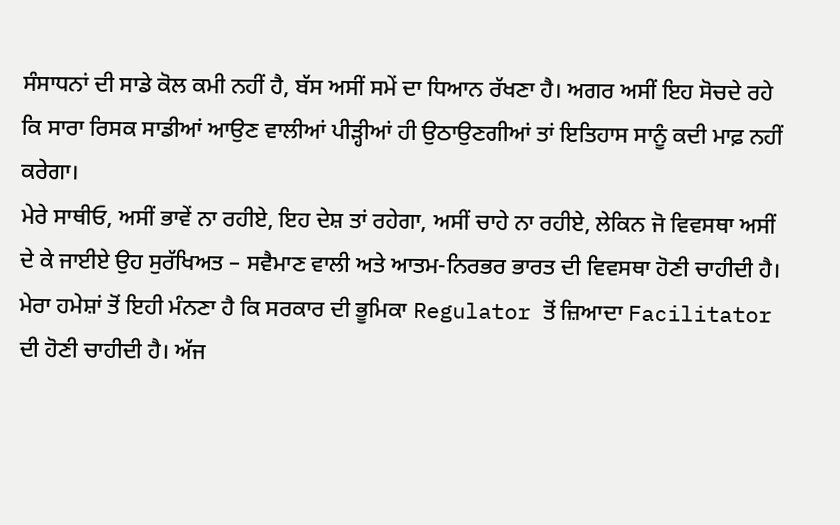ਸੰਸਾਧਨਾਂ ਦੀ ਸਾਡੇ ਕੋਲ ਕਮੀ ਨਹੀਂ ਹੈ, ਬੱਸ ਅਸੀਂ ਸਮੇਂ ਦਾ ਧਿਆਨ ਰੱਖਣਾ ਹੈ। ਅਗਰ ਅਸੀਂ ਇਹ ਸੋਚਦੇ ਰਹੇ ਕਿ ਸਾਰਾ ਰਿਸਕ ਸਾਡੀਆਂ ਆਉਣ ਵਾਲੀਆਂ ਪੀੜ੍ਹੀਆਂ ਹੀ ਉਠਾਉਣਗੀਆਂ ਤਾਂ ਇਤਿਹਾਸ ਸਾਨੂੰ ਕਦੀ ਮਾਫ਼ ਨਹੀਂ ਕਰੇਗਾ।
ਮੇਰੇ ਸਾਥੀਓ, ਅਸੀਂ ਭਾਵੇਂ ਨਾ ਰਹੀਏ, ਇਹ ਦੇਸ਼ ਤਾਂ ਰਹੇਗਾ, ਅਸੀਂ ਚਾਹੇ ਨਾ ਰਹੀਏ, ਲੇਕਿਨ ਜੋ ਵਿਵਸਥਾ ਅਸੀਂ ਦੇ ਕੇ ਜਾਈਏ ਉਹ ਸੁਰੱਖਿਅਤ – ਸਵੈਮਾਣ ਵਾਲੀ ਅਤੇ ਆਤਮ-ਨਿਰਭਰ ਭਾਰਤ ਦੀ ਵਿਵਸਥਾ ਹੋਣੀ ਚਾਹੀਦੀ ਹੈ। ਮੇਰਾ ਹਮੇਸ਼ਾਂ ਤੋਂ ਇਹੀ ਮੰਨਣਾ ਹੈ ਕਿ ਸਰਕਾਰ ਦੀ ਭੂਮਿਕਾ Regulator ਤੋਂ ਜ਼ਿਆਦਾ Facilitator ਦੀ ਹੋਣੀ ਚਾਹੀਦੀ ਹੈ। ਅੱਜ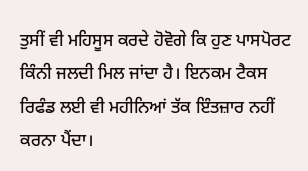ਤੁਸੀਂ ਵੀ ਮਹਿਸੂਸ ਕਰਦੇ ਹੋਵੋਗੇ ਕਿ ਹੁਣ ਪਾਸਪੋਰਟ ਕਿੰਨੀ ਜਲਦੀ ਮਿਲ ਜਾਂਦਾ ਹੈ। ਇਨਕਮ ਟੈਕਸ ਰਿਫੰਡ ਲਈ ਵੀ ਮਹੀਨਿਆਂ ਤੱਕ ਇੰਤਜ਼ਾਰ ਨਹੀਂ ਕਰਨਾ ਪੈਂਦਾ।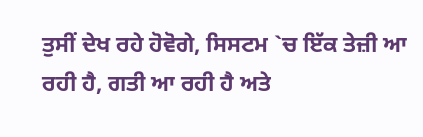ਤੁਸੀਂ ਦੇਖ ਰਹੇ ਹੋਵੋਗੇ, ਸਿਸਟਮ `ਚ ਇੱਕ ਤੇਜ਼ੀ ਆ ਰਹੀ ਹੈ, ਗਤੀ ਆ ਰਹੀ ਹੈ ਅਤੇ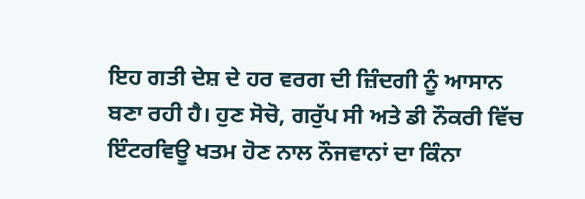ਇਹ ਗਤੀ ਦੇਸ਼ ਦੇ ਹਰ ਵਰਗ ਦੀ ਜ਼ਿੰਦਗੀ ਨੂੰ ਆਸਾਨ ਬਣਾ ਰਹੀ ਹੈ। ਹੁਣ ਸੋਚੋ, ਗਰੁੱਪ ਸੀ ਅਤੇ ਡੀ ਨੌਕਰੀ ਵਿੱਚ ਇੰਟਰਵਿਊ ਖਤਮ ਹੋਣ ਨਾਲ ਨੌਜਵਾਨਾਂ ਦਾ ਕਿੰਨਾ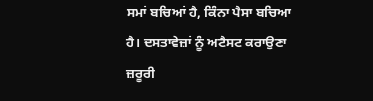ਸਮਾਂ ਬਚਿਆਂ ਹੈ, ਕਿੰਨਾ ਪੈਸਾ ਬਚਿਆ ਹੈ। ਦਸਤਾਵੇਜ਼ਾਂ ਨੂੰ ਅਟੈਸਟ ਕਰਾਉਣਾ ਜ਼ਰੂਰੀ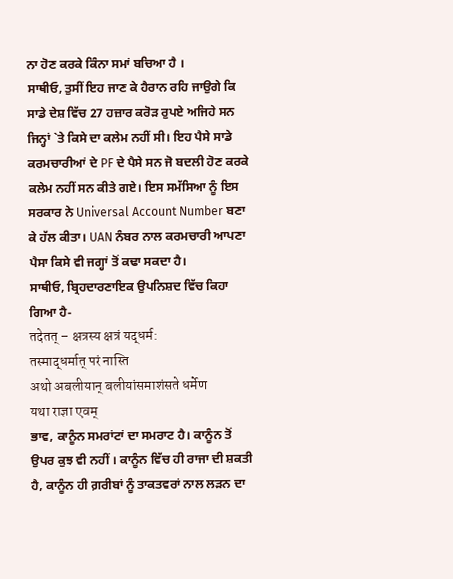ਨਾ ਹੋਣ ਕਰਕੇ ਕਿੰਨਾ ਸਮਾਂ ਬਚਿਆ ਹੈ ।
ਸਾਥੀਓ, ਤੁਸੀਂ ਇਹ ਜਾਣ ਕੇ ਹੈਰਾਨ ਰਹਿ ਜਾਉਗੇ ਕਿ ਸਾਡੇ ਦੇਸ਼ ਵਿੱਚ 27 ਹਜ਼ਾਰ ਕਰੋੜ ਰੁਪਏ ਅਜਿਹੇ ਸਨ ਜਿਨ੍ਹਾਂ `ਤੇ ਕਿਸੇ ਦਾ ਕਲੇਮ ਨਹੀਂ ਸੀ। ਇਹ ਪੈਸੇ ਸਾਡੇ ਕਰਮਚਾਰੀਆਂ ਦੇ PF ਦੇ ਪੈਸੇ ਸਨ ਜੋ ਬਦਲੀ ਹੋਣ ਕਰਕੇ ਕਲੇਮ ਨਹੀਂ ਸਨ ਕੀਤੇ ਗਏ। ਇਸ ਸਮੱਸਿਆ ਨੂੰ ਇਸ ਸਰਕਾਰ ਨੇ Universal Account Number ਬਣਾ ਕੇ ਹੱਲ ਕੀਤਾ। UAN ਨੰਬਰ ਨਾਲ ਕਰਮਚਾਰੀ ਆਪਣਾ ਪੈਸਾ ਕਿਸੇ ਵੀ ਜਗ੍ਹਾਂ ਤੋਂ ਕਢਾ ਸਕਦਾ ਹੈ।
ਸਾਥੀਓ, ਬ੍ਰਿਹਦਾਰਣਾਇਕ ਉਪਨਿਸ਼ਦ ਵਿੱਚ ਕਿਹਾ ਗਿਆ ਹੈ-
तदेतत् – क्षत्रस्य क्षत्रं यद्धर्म:
तस्माद्धर्मात् परं नास्ति
अथो अबलीयान् बलीयांसमाशंसते धर्मेण
यथा राज्ञा एवम्
ਭਾਵ, ਕਾਨੂੰਨ ਸਮਰਾਂਟਾਂ ਦਾ ਸਮਰਾਟ ਹੈ। ਕਾਨੂੰਨ ਤੋਂ ਉਪਰ ਕੁਝ ਵੀ ਨਹੀਂ । ਕਾਨੂੰਨ ਵਿੱਚ ਹੀ ਰਾਜਾ ਦੀ ਸ਼ਕਤੀ ਹੈ, ਕਾਨੂੰਨ ਹੀ ਗ਼ਰੀਬਾਂ ਨੂੰ ਤਾਕਤਵਰਾਂ ਨਾਲ ਲੜਨ ਦਾ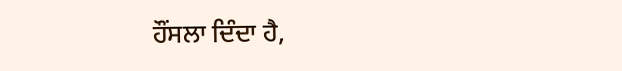ਹੌਂਸਲਾ ਦਿੰਦਾ ਹੈ,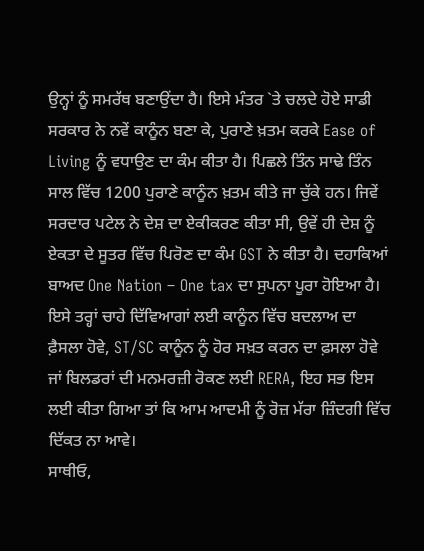ਉਨ੍ਹਾਂ ਨੂੰ ਸਮਰੱਥ ਬਣਾਉਂਦਾ ਹੈ। ਇਸੇ ਮੰਤਰ `ਤੇ ਚਲਦੇ ਹੋਏ ਸਾਡੀ ਸਰਕਾਰ ਨੇ ਨਵੇਂ ਕਾਨੂੰਨ ਬਣਾ ਕੇ, ਪੁਰਾਣੇ ਖ਼ਤਮ ਕਰਕੇ Ease of Living ਨੂੰ ਵਧਾਉਣ ਦਾ ਕੰਮ ਕੀਤਾ ਹੈ। ਪਿਛਲੇ ਤਿੰਨ ਸਾਢੇ ਤਿੰਨ ਸਾਲ ਵਿੱਚ 1200 ਪੁਰਾਣੇ ਕਾਨੂੰਨ ਖ਼ਤਮ ਕੀਤੇ ਜਾ ਚੁੱਕੇ ਹਨ। ਜਿਵੇਂ ਸਰਦਾਰ ਪਟੇਲ ਨੇ ਦੇਸ਼ ਦਾ ਏਕੀਕਰਣ ਕੀਤਾ ਸੀ, ਉਵੇਂ ਹੀ ਦੇਸ਼ ਨੂੰ ਏਕਤਾ ਦੇ ਸੂਤਰ ਵਿੱਚ ਪਿਰੋਣ ਦਾ ਕੰਮ GST ਨੇ ਕੀਤਾ ਹੈ। ਦਹਾਕਿਆਂ ਬਾਅਦ One Nation – One tax ਦਾ ਸੁਪਨਾ ਪੂਰਾ ਹੋਇਆ ਹੈ।
ਇਸੇ ਤਰ੍ਹਾਂ ਚਾਹੇ ਦਿੱਵਿਆਗਾਂ ਲਈ ਕਾਨੂੰਨ ਵਿੱਚ ਬਦਲਾਅ ਦਾ ਫ਼ੈਸਲਾ ਹੋਵੇ, ST/SC ਕਾਨੂੰਨ ਨੂੰ ਹੋਰ ਸਖ਼ਤ ਕਰਨ ਦਾ ਫ਼ਸਲਾ ਹੋਵੇ ਜਾਂ ਬਿਲਡਰਾਂ ਦੀ ਮਨਮਰਜ਼ੀ ਰੋਕਣ ਲਈ RERA, ਇਹ ਸਭ ਇਸ ਲਈ ਕੀਤਾ ਗਿਆ ਤਾਂ ਕਿ ਆਮ ਆਦਮੀ ਨੂੰ ਰੋਜ਼ ਮੱਰਾ ਜ਼ਿੰਦਗੀ ਵਿੱਚ ਦਿੱਕਤ ਨਾ ਆਵੇ।
ਸਾਥੀਓ,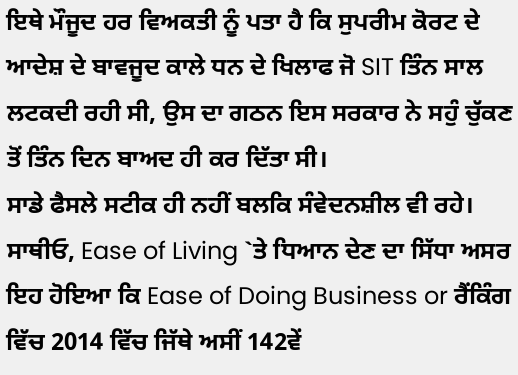ਇਥੇ ਮੌਜੂਦ ਹਰ ਵਿਅਕਤੀ ਨੂੰ ਪਤਾ ਹੈ ਕਿ ਸੁਪਰੀਮ ਕੋਰਟ ਦੇ ਆਦੇਸ਼ ਦੇ ਬਾਵਜੂਦ ਕਾਲੇ ਧਨ ਦੇ ਖਿਲਾਫ ਜੋ SIT ਤਿੰਨ ਸਾਲ ਲਟਕਦੀ ਰਹੀ ਸੀ, ਉਸ ਦਾ ਗਠਨ ਇਸ ਸਰਕਾਰ ਨੇ ਸਹੁੰ ਚੁੱਕਣ ਤੋਂ ਤਿੰਨ ਦਿਨ ਬਾਅਦ ਹੀ ਕਰ ਦਿੱਤਾ ਸੀ।
ਸਾਡੇ ਫੈਸਲੇ ਸਟੀਕ ਹੀ ਨਹੀਂ ਬਲਕਿ ਸੰਵੇਦਨਸ਼ੀਲ ਵੀ ਰਹੇ। ਸਾਥੀਓ, Ease of Living `ਤੇ ਧਿਆਨ ਦੇਣ ਦਾ ਸਿੱਧਾ ਅਸਰ ਇਹ ਹੋਇਆ ਕਿ Ease of Doing Business or ਰੈਂਕਿੰਗ ਵਿੱਚ 2014 ਵਿੱਚ ਜਿੱਥੇ ਅਸੀਂ 142ਵੇਂ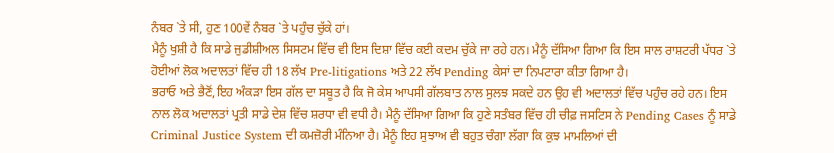ਨੰਬਰ `ਤੇ ਸੀ, ਹੁਣ 100ਵੇਂ ਨੰਬਰ `ਤੇ ਪਹੁੰਚ ਚੁੱਕੇ ਹਾਂ।
ਮੈਨੂੰ ਖੁਸ਼ੀ ਹੈ ਕਿ ਸਾਡੇ ਜੁਡੀਸ਼ੀਅਲ ਸਿਸਟਮ ਵਿੱਚ ਵੀ ਇਸ ਦਿਸ਼ਾ ਵਿੱਚ ਕਈ ਕਦਮ ਚੁੱਕੇ ਜਾ ਰਹੇ ਹਨ। ਮੈਨੂੰ ਦੱਸਿਆ ਗਿਆ ਕਿ ਇਸ ਸਾਲ ਰਾਸ਼ਟਰੀ ਪੱਧਰ `ਤੇ ਹੋਈਆਂ ਲੋਕ ਅਦਾਲਤਾਂ ਵਿੱਚ ਹੀ 18 ਲੱਖ Pre-litigations ਅਤੇ 22 ਲੱਖ Pending ਕੇਸਾਂ ਦਾ ਨਿਪਟਾਰਾ ਕੀਤਾ ਗਿਆ ਹੈ।
ਭਰਾਓ ਅਤੇ ਭੈਣੋਂ,ਇਹ ਅੰਕੜਾ ਇਸ ਗੱਲ ਦਾ ਸਬੂਤ ਹੈ ਕਿ ਜੋ ਕੇਸ ਆਪਸੀ ਗੱਲਬਾਤ ਨਾਲ ਸੁਲਝ ਸਕਦੇ ਹਨ ਉਹ ਵੀ ਅਦਾਲਤਾਂ ਵਿੱਚ ਪਹੁੰਚ ਰਹੇ ਹਨ। ਇਸ ਨਾਲ ਲੋਕ ਅਦਾਲਤਾਂ ਪ੍ਰਤੀ ਸਾਡੇ ਦੇਸ਼ ਵਿੱਚ ਸ਼ਰਧਾ ਵੀ ਵਧੀ ਹੈ। ਮੈਨੂੰ ਦੱਸਿਆ ਗਿਆ ਕਿ ਹੁਣੇ ਸਤੰਬਰ ਵਿੱਚ ਹੀ ਚੀਫ਼ ਜਸਟਿਸ ਨੇ Pending Cases ਨੂੰ ਸਾਡੇ Criminal Justice System ਦੀ ਕਮਜ਼ੋਰੀ ਮੰਨਿਆ ਹੈ। ਮੈਨੂੰ ਇਹ ਸੁਝਾਅ ਵੀ ਬਹੁਤ ਚੰਗਾ ਲੱਗਾ ਕਿ ਕੁਝ ਮਾਮਲਿਆਂ ਦੀ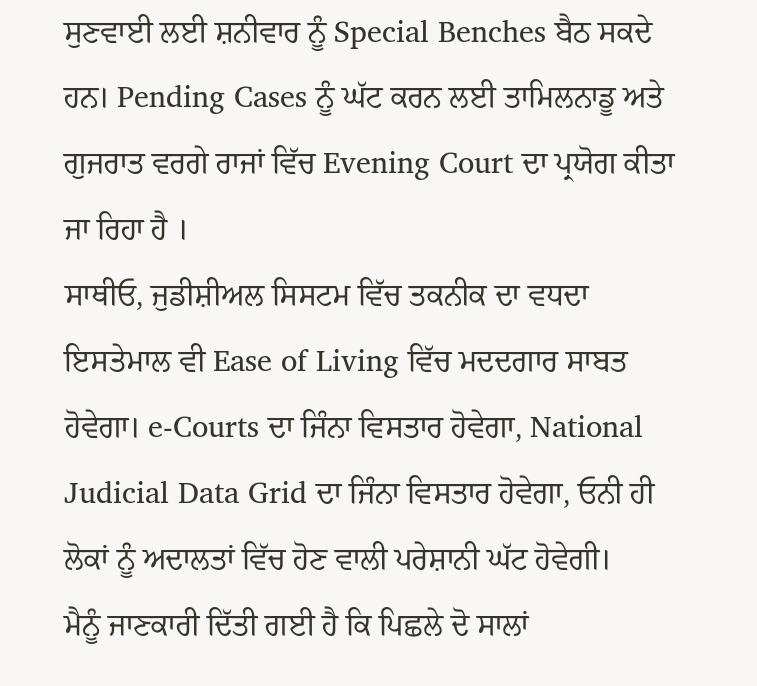ਸੁਣਵਾਈ ਲਈ ਸ਼ਨੀਵਾਰ ਨੂੰ Special Benches ਬੈਠ ਸਕਦੇ ਹਨ। Pending Cases ਨੂੰ ਘੱਟ ਕਰਨ ਲਈ ਤਾਮਿਲਨਾਡੂ ਅਤੇ ਗੁਜਰਾਤ ਵਰਗੇ ਰਾਜਾਂ ਵਿੱਚ Evening Court ਦਾ ਪ੍ਰਯੋਗ ਕੀਤਾ ਜਾ ਰਿਹਾ ਹੈ ।
ਸਾਥੀਓ, ਜੁਡੀਸ਼ੀਅਲ ਸਿਸਟਮ ਵਿੱਚ ਤਕਨੀਕ ਦਾ ਵਧਦਾ ਇਸਤੇਮਾਲ ਵੀ Ease of Living ਵਿੱਚ ਮਦਦਗਾਰ ਸਾਬਤ ਹੋਵੇਗਾ। e-Courts ਦਾ ਜਿੰਨਾ ਵਿਸਤਾਰ ਹੋਵੇਗਾ, National Judicial Data Grid ਦਾ ਜਿੰਨਾ ਵਿਸਤਾਰ ਹੋਵੇਗਾ, ਓਨੀ ਹੀ ਲੋਕਾਂ ਨੂੰ ਅਦਾਲਤਾਂ ਵਿੱਚ ਹੋਣ ਵਾਲੀ ਪਰੇਸ਼ਾਨੀ ਘੱਟ ਹੋਵੇਗੀ।
ਮੈਨੂੰ ਜਾਣਕਾਰੀ ਦਿੱਤੀ ਗਈ ਹੈ ਕਿ ਪਿਛਲੇ ਦੋ ਸਾਲਾਂ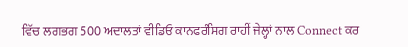ਵਿੱਚ ਲਗਭਗ 500 ਅਦਾਲਤਾਂ ਵੀਡਿਓ ਕਾਨਫਰੰਸਿਗ ਰਾਹੀਂ ਜੇਲ੍ਹਾਂ ਨਾਲ Connect ਕਰ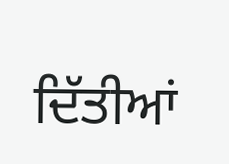ਦਿੱਤੀਆਂ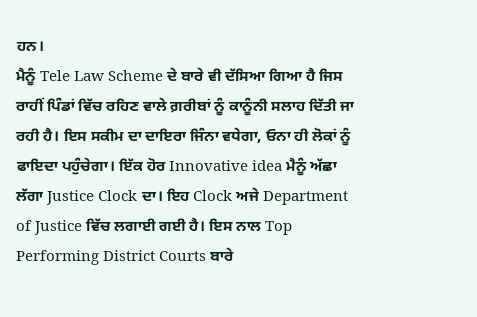ਹਨ।
ਮੈਨੂੰ Tele Law Scheme ਦੇ ਬਾਰੇ ਵੀ ਦੱਸਿਆ ਗਿਆ ਹੈ ਜਿਸ ਰਾਹੀਂ ਪਿੰਡਾਂ ਵਿੱਚ ਰਹਿਣ ਵਾਲੇ ਗ਼ਰੀਬਾਂ ਨੂੰ ਕਾਨੂੰਨੀ ਸਲਾਹ ਦਿੱਤੀ ਜਾ ਰਹੀ ਹੈ। ਇਸ ਸਕੀਮ ਦਾ ਦਾਇਰਾ ਜਿੰਨਾ ਵਧੇਗਾ, ਓਨਾ ਹੀ ਲੋਕਾਂ ਨੂੰ ਫਾਇਦਾ ਪਹੁੰਚੇਗਾ। ਇੱਕ ਹੋਰ Innovative idea ਮੈਨੂੰ ਅੱਛਾ ਲੱਗਾ Justice Clock ਦਾ। ਇਹ Clock ਅਜੇ Department of Justice ਵਿੱਚ ਲਗਾਈ ਗਈ ਹੈ। ਇਸ ਨਾਲ Top Performing District Courts ਬਾਰੇ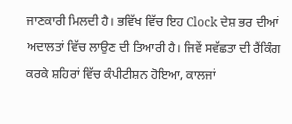ਜਾਣਕਾਰੀ ਮਿਲਦੀ ਹੈ। ਭਵਿੱਖ ਵਿੱਚ ਇਹ Clock ਦੇਸ਼ ਭਰ ਦੀਆਂ ਅਦਾਲਤਾਂ ਵਿੱਚ ਲਾਉਣ ਦੀ ਤਿਆਰੀ ਹੈ। ਜਿਵੇਂ ਸਵੱਛਤਾ ਦੀ ਰੈਂਕਿੰਗ ਕਰਕੇ ਸ਼ਹਿਰਾਂ ਵਿੱਚ ਕੰਪੀਟੀਸ਼ਨ ਹੋਇਆ, ਕਾਲਜਾਂ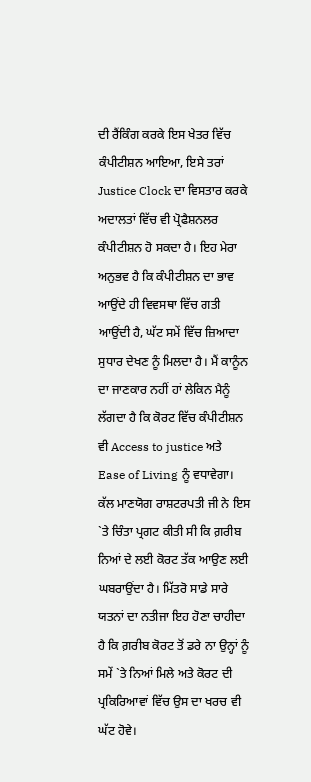ਦੀ ਰੈਂਕਿੰਗ ਕਰਕੇ ਇਸ ਖੇਤਰ ਵਿੱਚ ਕੰਪੀਟੀਸ਼ਨ ਆਇਆ, ਇਸੇ ਤਰਾਂ Justice Clock ਦਾ ਵਿਸਤਾਰ ਕਰਕੇ ਅਦਾਲਤਾਂ ਵਿੱਚ ਵੀ ਪ੍ਰੋਫੈਸ਼ਨਲਰ ਕੰਪੀਟੀਸ਼ਨ ਹੋ ਸਕਦਾ ਹੈ। ਇਹ ਮੇਰਾ ਅਨੁਭਵ ਹੈ ਕਿ ਕੰਪੀਟੀਸ਼ਨ ਦਾ ਭਾਵ ਆਉਂਦੇ ਹੀ ਵਿਵਸਥਾ ਵਿੱਚ ਗਤੀ ਆਉਂਦੀ ਹੈ, ਘੱਟ ਸਮੇਂ ਵਿੱਚ ਜ਼ਿਆਦਾ ਸੁਧਾਰ ਦੇਖਣ ਨੂੰ ਮਿਲਦਾ ਹੈ। ਮੈਂ ਕਾਨੂੰਨ ਦਾ ਜਾਣਕਾਰ ਨਹੀਂ ਹਾਂ ਲੇਕਿਨ ਮੈਨੂੰ ਲੱਗਦਾ ਹੈ ਕਿ ਕੋਰਟ ਵਿੱਚ ਕੰਪੀਟੀਸ਼ਨ ਵੀ Access to justice ਅਤੇ Ease of Living ਨੂੰ ਵਧਾਵੇਗਾ।
ਕੱਲ ਮਾਣਯੋਗ ਰਾਸ਼ਟਰਪਤੀ ਜੀ ਨੇ ਇਸ `ਤੇ ਚਿੰਤਾ ਪ੍ਰਗਟ ਕੀਤੀ ਸੀ ਕਿ ਗ਼ਰੀਬ ਨਿਆਂ ਦੇ ਲਈ ਕੋਰਟ ਤੱਕ ਆਉਣ ਲਈ ਘਬਰਾਉਂਦਾ ਹੈ। ਮਿੱਤਰੋ ਸਾਡੇ ਸਾਰੇ ਯਤਨਾਂ ਦਾ ਨਤੀਜਾ ਇਹ ਹੋਣਾ ਚਾਹੀਦਾ ਹੈ ਕਿ ਗ਼ਰੀਬ ਕੋਰਟ ਤੋਂ ਡਰੇ ਨਾ ਉਨ੍ਹਾਂ ਨੂੰ ਸਮੇਂ `ਤੇ ਨਿਆਂ ਮਿਲੇ ਅਤੇ ਕੋਰਟ ਦੀ ਪ੍ਰਕਿਰਿਆਵਾਂ ਵਿੱਚ ਉਸ ਦਾ ਖਰਚ ਵੀ ਘੱਟ ਹੋਵੇ।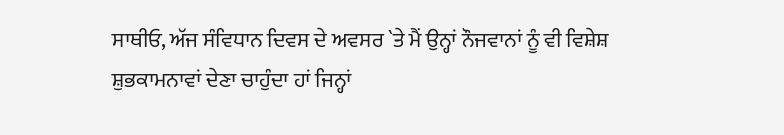ਸਾਥੀਓ, ਅੱਜ ਸੰਵਿਧਾਨ ਦਿਵਸ ਦੇ ਅਵਸਰ `ਤੇ ਮੈਂ ਉਨ੍ਹਾਂ ਨੌਜਵਾਨਾਂ ਨੂੰ ਵੀ ਵਿਸ਼ੇਸ਼ ਸ਼ੁਭਕਾਮਨਾਵਾਂ ਦੇਣਾ ਚਾਹੁੰਦਾ ਹਾਂ ਜਿਨ੍ਹਾਂ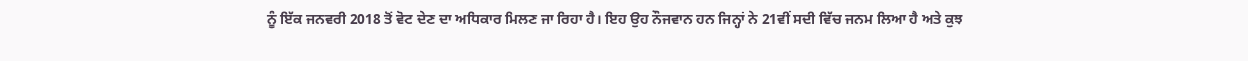ਨੂੰ ਇੱਕ ਜਨਵਰੀ 2018 ਤੋਂ ਵੋਟ ਦੇਣ ਦਾ ਅਧਿਕਾਰ ਮਿਲਣ ਜਾ ਰਿਹਾ ਹੈ। ਇਹ ਉਹ ਨੌਜਵਾਨ ਹਨ ਜਿਨ੍ਹਾਂ ਨੇ 21ਵੀਂ ਸਦੀ ਵਿੱਚ ਜਨਮ ਲਿਆ ਹੈ ਅਤੇ ਕੁਝ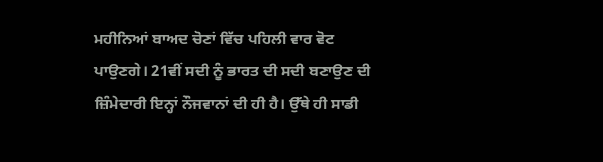ਮਹੀਨਿਆਂ ਬਾਅਦ ਚੋਣਾਂ ਵਿੱਚ ਪਹਿਲੀ ਵਾਰ ਵੋਟ ਪਾਉਣਗੇ। 21ਵੀਂ ਸਦੀ ਨੂੰ ਭਾਰਤ ਦੀ ਸਦੀ ਬਣਾਉਣ ਦੀ ਜ਼ਿੰਮੇਦਾਰੀ ਇਨ੍ਹਾਂ ਨੌਜਵਾਨਾਂ ਦੀ ਹੀ ਹੈ। ਉੱਥੇ ਹੀ ਸਾਡੀ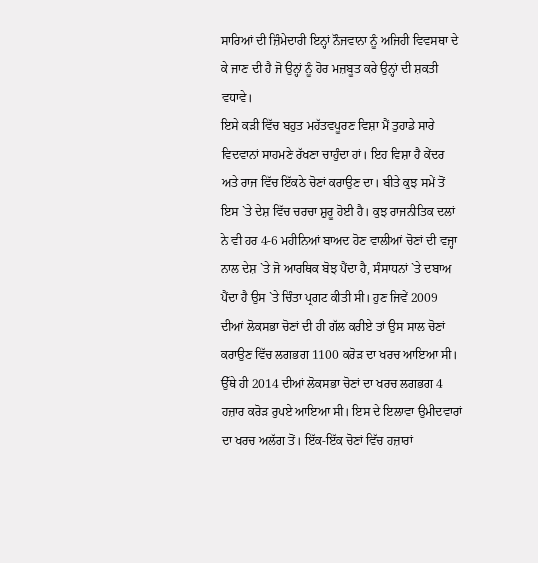ਸਾਰਿਆਂ ਦੀ ਜ਼ਿੰਮੇਦਾਰੀ ਇਨ੍ਹਾਂ ਨੌਜਵਾਨਾ ਨੂੰ ਅਜਿਹੀ ਵਿਵਸਥਾ ਦੇ ਕੇ ਜਾਣ ਦੀ ਹੈ ਜੋ ਉਨ੍ਹਾਂ ਨੂੰ ਹੋਰ ਮਜ਼ਬੂਤ ਕਰੇ ਉਨ੍ਹਾਂ ਦੀ ਸ਼ਕਤੀ ਵਧਾਵੇ।
ਇਸੇ ਕੜੀ ਵਿੱਚ ਬਹੁਤ ਮਹੱਤਵਪੂਰਣ ਵਿਸ਼ਾ ਮੈਂ ਤੁਹਾਡੇ ਸਾਰੇ ਵਿਦਵਾਨਾਂ ਸਾਹਮਣੇ ਰੱਖਣਾ ਚਾਹੁੰਦਾ ਹਾਂ। ਇਹ ਵਿਸ਼ਾ ਹੈ ਕੇਂਦਰ ਅਤੇ ਰਾਜ ਵਿੱਚ ਇੱਕਠੇ ਚੋਣਾਂ ਕਰਾਉਣ ਦਾ। ਬੀਤੇ ਕੁਝ ਸਮੇਂ ਤੋਂ ਇਸ `ਤੇ ਦੇਸ਼ ਵਿੱਚ ਚਰਚਾ ਸ਼ੁਰੂ ਹੋਈ ਹੈ। ਕੁਝ ਰਾਜਨੀਤਿਕ ਦਲਾਂ ਨੇ ਵੀ ਹਰ 4-6 ਮਹੀਨਿਆਂ ਬਾਅਦ ਹੋਣ ਵਾਲੀਆਂ ਚੋਣਾਂ ਦੀ ਵਜ੍ਹਾ ਨਾਲ ਦੇਸ਼ `ਤੇ ਜੋ ਆਰਥਿਕ ਬੋਝ ਪੈਂਦਾ ਹੈ, ਸੰਸਾਧਨਾਂ `ਤੇ ਦਬਾਅ ਪੈਂਦਾ ਹੈ ਉਸ `ਤੇ ਚਿੰਤਾ ਪ੍ਰਗਟ ਕੀਤੀ ਸੀ। ਹੁਣ ਜਿਵੇਂ 2009 ਦੀਆਂ ਲੋਕਸਭਾ ਚੋਣਾਂ ਦੀ ਹੀ ਗੱਲ ਕਰੀਏ ਤਾਂ ਉਸ ਸਾਲ ਚੋਣਾਂ ਕਰਾਉਣ ਵਿੱਚ ਲਗਭਗ 1100 ਕਰੋੜ ਦਾ ਖਰਚ ਆਇਆ ਸੀ। ਉੱਥੇ ਹੀ 2014 ਦੀਆਂ ਲੋਕਸਭਾ ਚੋਣਾਂ ਦਾ ਖਰਚ ਲਗਭਗ 4 ਹਜ਼ਾਰ ਕਰੋੜ ਰੁਪਏ ਆਇਆ ਸੀ। ਇਸ ਦੇ ਇਲਾਵਾ ਉਮੀਦਵਾਰਾਂ ਦਾ ਖਰਚ ਅਲੱਗ ਤੋਂ। ਇੱਕ-ਇੱਕ ਚੋਣਾਂ ਵਿੱਚ ਹਜ਼ਾਰਾਂ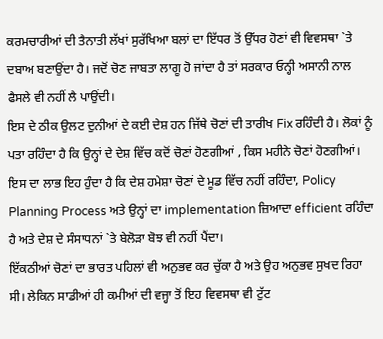ਕਰਮਚਾਰੀਆਂ ਦੀ ਤੈਨਾਤੀ ਲੱਖਾਂ ਸੁਰੱਖਿਆ ਬਲਾਂ ਦਾ ਇੱਧਰ ਤੋਂ ਉੱਧਰ ਹੋਣਾਂ ਵੀ ਵਿਵਸਥਾ `ਤੇ ਦਬਾਅ ਬਣਾਉਂਦਾ ਹੈ। ਜਦੋਂ ਚੋਣ ਜਾਬਤਾ ਲਾਗੂ ਹੋ ਜਾਂਦਾ ਹੈ ਤਾਂ ਸਰਕਾਰ ਓਨ੍ਹੀ ਅਸਾਨੀ ਨਾਲ ਫੈਸਲੇ ਵੀ ਨਹੀਂ ਲੈ ਪਾਉਂਦੀ।
ਇਸ ਦੇ ਠੀਕ ਉਲਟ ਦੁਨੀਆਂ ਦੇ ਕਈ ਦੇਸ਼ ਹਨ ਜਿੱਥੇ ਚੋਣਾਂ ਦੀ ਤਾਰੀਖ Fix ਰਹਿੰਦੀ ਹੈ। ਲੋਕਾਂ ਨੂੰ ਪਤਾ ਰਹਿੰਦਾ ਹੈ ਕਿ ਉਨ੍ਹਾਂ ਦੇ ਦੇਸ਼ ਵਿੱਚ ਕਦੋਂ ਚੋਣਾਂ ਹੋਣਗੀਆਂ , ਕਿਸ ਮਹੀਨੇ ਚੋਣਾਂ ਹੋਣਗੀਆਂ। ਇਸ ਦਾ ਲਾਭ ਇਹ ਹੁੰਦਾ ਹੈ ਕਿ ਦੇਸ਼ ਹਮੇਸ਼ਾ ਚੋਣਾਂ ਦੇ ਮੂਡ ਵਿੱਚ ਨਹੀਂ ਰਹਿੰਦਾ, Policy Planning Process ਅਤੇ ਉਨ੍ਹਾਂ ਦਾ implementation ਜ਼ਿਆਦਾ efficient ਰਹਿੰਦਾ ਹੈ ਅਤੇ ਦੇਸ਼ ਦੇ ਸੰਸਾਧਨਾਂ `ਤੇ ਬੇਲੋੜਾ ਬੋਝ ਵੀ ਨਹੀਂ ਪੈਂਦਾ।
ਇੱਕਠੀਆਂ ਚੋਣਾਂ ਦਾ ਭਾਰਤ ਪਹਿਲਾਂ ਵੀ ਅਨੁਭਵ ਕਰ ਚੁੱਕਾ ਹੈ ਅਤੇ ਉਹ ਅਨੁਭਵ ਸੁਖਦ ਰਿਹਾ ਸੀ। ਲੇਕਿਨ ਸਾਡੀਆਂ ਹੀ ਕਮੀਆਂ ਦੀ ਵਜ੍ਹਾ ਤੋਂ ਇਹ ਵਿਵਸਥਾ ਵੀ ਟੁੱਟ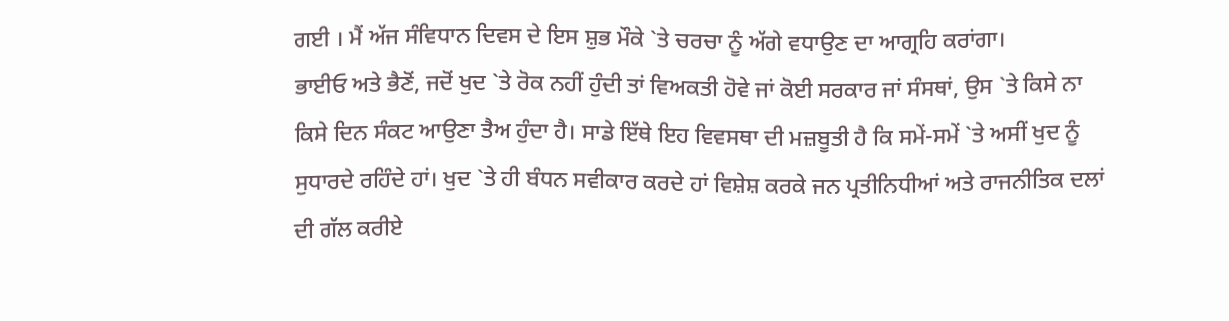ਗਈ । ਮੈਂ ਅੱਜ ਸੰਵਿਧਾਨ ਦਿਵਸ ਦੇ ਇਸ ਸ਼ੁਭ ਮੌਕੇ `ਤੇ ਚਰਚਾ ਨੂੰ ਅੱਗੇ ਵਧਾਉਣ ਦਾ ਆਗ੍ਰਹਿ ਕਰਾਂਗਾ।
ਭਾਈਓ ਅਤੇ ਭੈਣੋਂ, ਜਦੋਂ ਖੁਦ `ਤੇ ਰੋਕ ਨਹੀਂ ਹੁੰਦੀ ਤਾਂ ਵਿਅਕਤੀ ਹੋਵੇ ਜਾਂ ਕੋਈ ਸਰਕਾਰ ਜਾਂ ਸੰਸਥਾਂ, ਉਸ `ਤੇ ਕਿਸੇ ਨਾ ਕਿਸੇ ਦਿਨ ਸੰਕਟ ਆਉਣਾ ਤੈਅ ਹੁੰਦਾ ਹੈ। ਸਾਡੇ ਇੱਥੇ ਇਹ ਵਿਵਸਥਾ ਦੀ ਮਜ਼ਬੂਤੀ ਹੈ ਕਿ ਸਮੇਂ-ਸਮੇਂ `ਤੇ ਅਸੀਂ ਖੁਦ ਨੂੰ ਸੁਧਾਰਦੇ ਰਹਿੰਦੇ ਹਾਂ। ਖੁਦ `ਤੇ ਹੀ ਬੰਧਨ ਸਵੀਕਾਰ ਕਰਦੇ ਹਾਂ ਵਿਸ਼ੇਸ਼ ਕਰਕੇ ਜਨ ਪ੍ਰਤੀਨਿਧੀਆਂ ਅਤੇ ਰਾਜਨੀਤਿਕ ਦਲਾਂ ਦੀ ਗੱਲ ਕਰੀਏ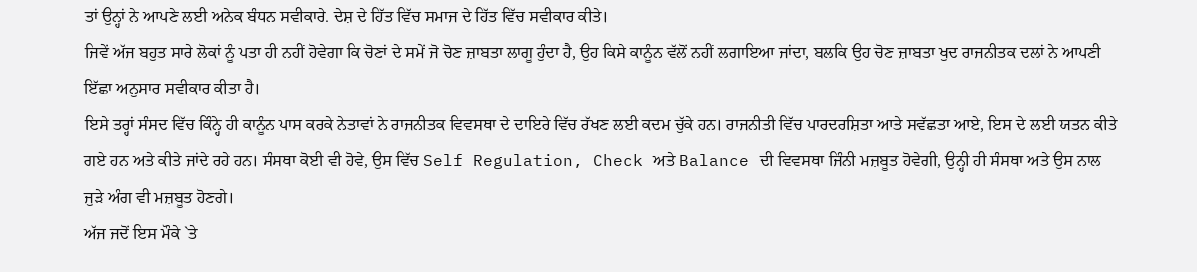ਤਾਂ ਉਨ੍ਹਾਂ ਨੇ ਆਪਣੇ ਲਈ ਅਨੇਕ ਬੰਧਨ ਸਵੀਕਾਰੇ. ਦੇਸ਼ ਦੇ ਹਿੱਤ ਵਿੱਚ ਸਮਾਜ ਦੇ ਹਿੱਤ ਵਿੱਚ ਸਵੀਕਾਰ ਕੀਤੇ।
ਜਿਵੇਂ ਅੱਜ ਬਹੁਤ ਸਾਰੇ ਲੋਕਾਂ ਨੂੰ ਪਤਾ ਹੀ ਨਹੀਂ ਹੋਵੇਗਾ ਕਿ ਚੋਣਾਂ ਦੇ ਸਮੇਂ ਜੋ ਚੋਣ ਜ਼ਾਬਤਾ ਲਾਗੂ ਹੁੰਦਾ ਹੈ, ਉਹ ਕਿਸੇ ਕਾਨੂੰਨ ਵੱਲੋਂ ਨਹੀਂ ਲਗਾਇਆ ਜਾਂਦਾ, ਬਲਕਿ ਉਹ ਚੋਣ ਜ਼ਾਬਤਾ ਖੁਦ ਰਾਜਨੀਤਕ ਦਲਾਂ ਨੇ ਆਪਣੀ ਇੱਛਾ ਅਨੁਸਾਰ ਸਵੀਕਾਰ ਕੀਤਾ ਹੈ।
ਇਸੇ ਤਰ੍ਹਾਂ ਸੰਸਦ ਵਿੱਚ ਕਿੰਨ੍ਹੇ ਹੀ ਕਾਨੂੰਨ ਪਾਸ ਕਰਕੇ ਨੇਤਾਵਾਂ ਨੇ ਰਾਜਨੀਤਕ ਵਿਵਸਥਾ ਦੇ ਦਾਇਰੇ ਵਿੱਚ ਰੱਖਣ ਲਈ ਕਦਮ ਚੁੱਕੇ ਹਨ। ਰਾਜਨੀਤੀ ਵਿੱਚ ਪਾਰਦਰਸ਼ਿਤਾ ਆਤੇ ਸਵੱਛਤਾ ਆਏ, ਇਸ ਦੇ ਲਈ ਯਤਨ ਕੀਤੇ ਗਏ ਹਨ ਅਤੇ ਕੀਤੇ ਜਾਂਦੇ ਰਹੇ ਹਨ। ਸੰਸਥਾ ਕੋਈ ਵੀ ਹੋਵੇ, ਉਸ ਵਿੱਚ Self Regulation, Check ਅਤੇ Balance ਦੀ ਵਿਵਸਥਾ ਜਿੰਨੀ ਮਜ਼ਬੂਤ ਹੋਵੇਗੀ, ਉਨ੍ਹੀ ਹੀ ਸੰਸਥਾ ਅਤੇ ਉਸ ਨਾਲ ਜੁੜੇ ਅੰਗ ਵੀ ਮਜ਼ਬੂਤ ਹੋਣਗੇ।
ਅੱਜ ਜਦੋਂ ਇਸ ਮੌਕੇ `ਤੇ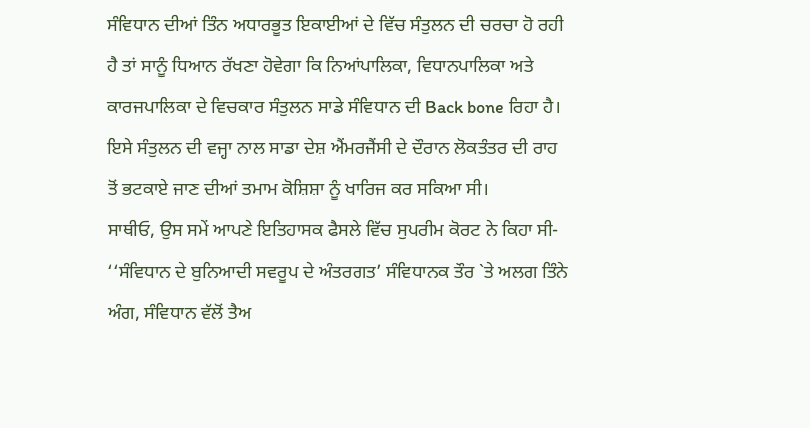ਸੰਵਿਧਾਨ ਦੀਆਂ ਤਿੰਨ ਅਧਾਰਭੂਤ ਇਕਾਈਆਂ ਦੇ ਵਿੱਚ ਸੰਤੁਲਨ ਦੀ ਚਰਚਾ ਹੋ ਰਹੀ ਹੈ ਤਾਂ ਸਾਨੂੰ ਧਿਆਨ ਰੱਖਣਾ ਹੋਵੇਗਾ ਕਿ ਨਿਆਂਪਾਲਿਕਾ, ਵਿਧਾਨਪਾਲਿਕਾ ਅਤੇ ਕਾਰਜਪਾਲਿਕਾ ਦੇ ਵਿਚਕਾਰ ਸੰਤੁਲਨ ਸਾਡੇ ਸੰਵਿਧਾਨ ਦੀ Back bone ਰਿਹਾ ਹੈ। ਇਸੇ ਸੰਤੁਲਨ ਦੀ ਵਜ੍ਹਾ ਨਾਲ ਸਾਡਾ ਦੇਸ਼ ਐਂਮਰਜੈਂਸੀ ਦੇ ਦੌਰਾਨ ਲੋਕਤੰਤਰ ਦੀ ਰਾਹ ਤੋਂ ਭਟਕਾਏ ਜਾਣ ਦੀਆਂ ਤਮਾਮ ਕੋਸ਼ਿਸ਼ਾ ਨੂੰ ਖਾਰਿਜ ਕਰ ਸਕਿਆ ਸੀ।
ਸਾਥੀਓ, ਉਸ ਸਮੇਂ ਆਪਣੇ ਇਤਿਹਾਸਕ ਫੈਸਲੇ ਵਿੱਚ ਸੁਪਰੀਮ ਕੋਰਟ ਨੇ ਕਿਹਾ ਸੀ-
‘‘ਸੰਵਿਧਾਨ ਦੇ ਬੁਨਿਆਦੀ ਸਵਰੂਪ ਦੇ ਅੰਤਰਗਤ’ ਸੰਵਿਧਾਨਕ ਤੌਰ `ਤੇ ਅਲਗ ਤਿੰਨੇ ਅੰਗ, ਸੰਵਿਧਾਨ ਵੱਲੋਂ ਤੈਅ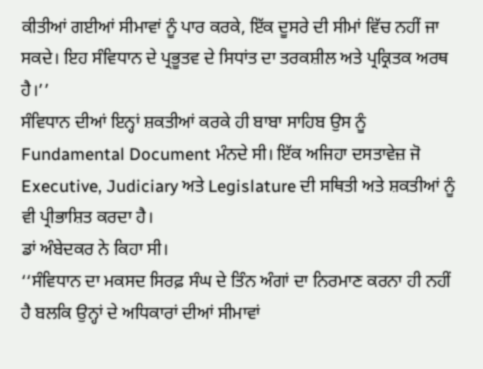ਕੀਤੀਆਂ ਗਈਆਂ ਸੀਮਾਵਾਂ ਨੂੰ ਪਾਰ ਕਰਕੇ, ਇੱਕ ਦੂਸਰੇ ਦੀ ਸੀਮਾਂ ਵਿੱਚ ਨਹੀਂ ਜਾ ਸਕਦੇ। ਇਹ ਸੰਵਿਧਾਨ ਦੇ ਪ੍ਰਭੂਤਵ ਦੇ ਸਿਧਾਂਤ ਦਾ ਤਰਕਸ਼ੀਲ ਅਤੇ ਪ੍ਰਕ੍ਰਿਤਕ ਅਰਥ ਹੈ।’’
ਸੰਵਿਧਾਨ ਦੀਆਂ ਇਨ੍ਹਾਂ ਸ਼ਕਤੀਆਂ ਕਰਕੇ ਹੀ ਬਾਬਾ ਸਾਹਿਬ ਉਸ ਨੂੰ Fundamental Document ਮੰਨਦੇ ਸੀ। ਇੱਕ ਅਜਿਹਾ ਦਸਤਾਵੇਜ਼ ਜੋ Executive, Judiciary ਅਤੇ Legislature ਦੀ ਸਥਿਤੀ ਅਤੇ ਸ਼ਕਤੀਆਂ ਨੂੰ ਵੀ ਪ੍ਰੀਭਾਸ਼ਿਤ ਕਰਦਾ ਹੈ।
ਡਾਂ ਅੰਬੇਦਕਰ ਨੇ ਕਿਹਾ ਸੀ।
‘‘ਸੰਵਿਧਾਨ ਦਾ ਮਕਸਦ ਸਿਰਫ਼ ਸੰਘ ਦੇ ਤਿੰਨ ਅੰਗਾਂ ਦਾ ਨਿਰਮਾਣ ਕਰਨਾ ਹੀ ਨਹੀਂ ਹੈ ਬਲਕਿ ਉਨ੍ਹਾਂ ਦੇ ਅਧਿਕਾਰਾਂ ਦੀਆਂ ਸੀਮਾਵਾਂ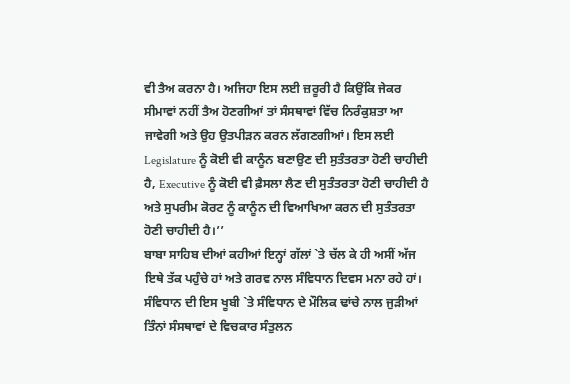ਵੀ ਤੈਅ ਕਰਨਾ ਹੈ। ਅਜਿਹਾ ਇਸ ਲਈ ਜ਼ਰੂਰੀ ਹੈ ਕਿਉਂਕਿ ਜੇਕਰ ਸੀਮਾਵਾਂ ਨਹੀਂ ਤੈਅ ਹੋਣਗੀਆਂ ਤਾਂ ਸੰਸਥਾਵਾਂ ਵਿੱਚ ਨਿਰੰਕੁਸ਼ਤਾ ਆ ਜਾਵੇਗੀ ਅਤੇ ਉਹ ਉਤਪੀੜਨ ਕਰਨ ਲੱਗਣਗੀਆਂ। ਇਸ ਲਈ Legislature ਨੂੰ ਕੋਈ ਵੀ ਕਾਨੂੰਨ ਬਣਾਉਣ ਦੀ ਸੁਤੰਤਰਤਾ ਹੋਣੀ ਚਾਹੀਦੀ ਹੈ, Executive ਨੂੰ ਕੋਈ ਵੀ ਫ਼ੈਸਲਾ ਲੈਣ ਦੀ ਸੁਤੰਤਰਤਾ ਹੋਣੀ ਚਾਹੀਦੀ ਹੈ ਅਤੇ ਸੁਪਰੀਮ ਕੋਰਟ ਨੂੰ ਕਾਨੂੰਨ ਦੀ ਵਿਆਖਿਆ ਕਰਨ ਦੀ ਸੁਤੰਤਰਤਾ ਹੋਣੀ ਚਾਹੀਦੀ ਹੈ।’’
ਬਾਬਾ ਸਾਹਿਬ ਦੀਆਂ ਕਹੀਆਂ ਇਨ੍ਹਾਂ ਗੱਲਾਂ `ਤੇ ਚੱਲ ਕੇ ਹੀ ਅਸੀਂ ਅੱਜ ਇਥੇ ਤੱਕ ਪਹੁੰਚੇ ਹਾਂ ਅਤੇ ਗਰਵ ਨਾਲ ਸੰਵਿਧਾਨ ਦਿਵਸ ਮਨਾ ਰਹੇ ਹਾਂ। ਸੰਵਿਧਾਨ ਦੀ ਇਸ ਖੂਬੀ `ਤੇ ਸੰਵਿਧਾਨ ਦੇ ਮੌਲਿਕ ਢਾਂਚੇ ਨਾਲ ਜੁੜੀਆਂ ਤਿੰਨਾਂ ਸੰਸਥਾਵਾਂ ਦੇ ਵਿਚਕਾਰ ਸੰਤੁਲਨ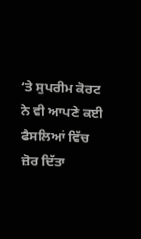‘ਤੇ ਸੁਪਰੀਮ ਕੋਰਟ ਨੇ ਵੀ ਆਪਣੇ ਕਈ ਫੈਸਲਿਆਂ ਵਿੱਚ ਜ਼ੋਰ ਦਿੱਤਾ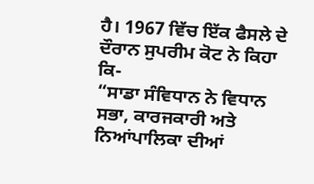ਹੈ। 1967 ਵਿੱਚ ਇੱਕ ਫੈਸਲੇ ਦੇ ਦੌਰਾਨ ਸੁਪਰੀਮ ਕੋਟ ਨੇ ਕਿਹਾ ਕਿ-
“ਸਾਡਾ ਸੰਵਿਧਾਨ ਨੇ ਵਿਧਾਨ ਸਭਾ, ਕਾਰਜਕਾਰੀ ਅਤੇ ਨਿਆਂਪਾਲਿਕਾ ਦੀਆਂ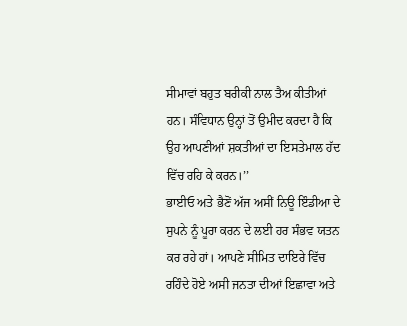ਸੀਮਾਵਾਂ ਬਹੁਤ ਬਰੀਕੀ ਨਾਲ ਤੈਅ ਕੀਤੀਆਂ ਹਨ। ਸੰਵਿਧਾਨ ਉਨ੍ਹਾਂ ਤੋਂ ਉਮੀਦ ਕਰਦਾ ਹੈ ਕਿ ਉਹ ਆਪਣੀਆਂ ਸ਼ਕਤੀਆਂ ਦਾ ਇਸਤੇਮਾਲ ਹੱਦ ਵਿੱਚ ਰਹਿ ਕੇ ਕਰਨ।’’
ਭਾਈਓ ਅਤੇ ਭੈਣੋਂ ਅੱਜ ਅਸੀਂ ਨਿਊ ਇੰਡੀਆ ਦੇ ਸੁਪਨੇ ਨੂੰ ਪੂਰਾ ਕਰਨ ਦੇ ਲਈ ਹਰ ਸੰਭਵ ਯਤਨ ਕਰ ਰਹੇ ਹਾਂ। ਆਪਣੇ ਸੀਮਿਤ ਦਾਇਰੇ ਵਿੱਚ ਰਹਿੰਦੇ ਹੋਏ ਅਸੀ ਜਨਤਾ ਦੀਆਂ ਇਛਾਵਾ ਅਤੇ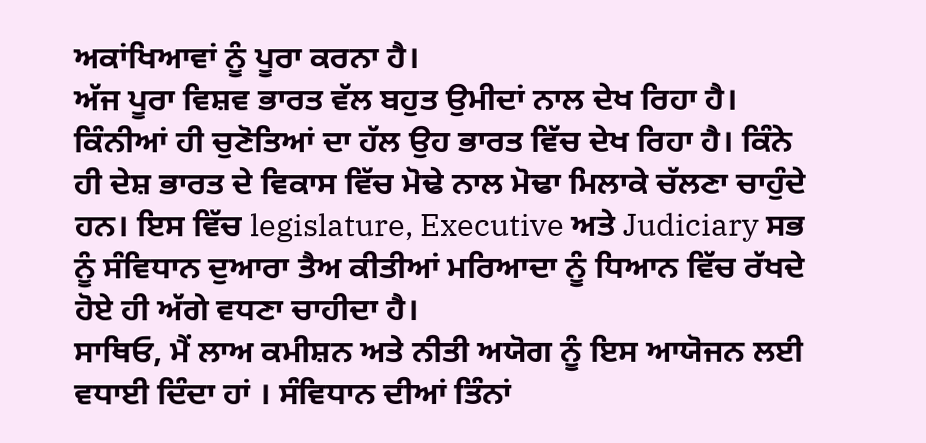ਅਕਾਂਖਿਆਵਾਂ ਨੂੰ ਪੂਰਾ ਕਰਨਾ ਹੈ।
ਅੱਜ ਪੂਰਾ ਵਿਸ਼ਵ ਭਾਰਤ ਵੱਲ ਬਹੁਤ ਉਮੀਦਾਂ ਨਾਲ ਦੇਖ ਰਿਹਾ ਹੈ। ਕਿੰਨੀਆਂ ਹੀ ਚੁਣੋਤਿਆਂ ਦਾ ਹੱਲ ਉਹ ਭਾਰਤ ਵਿੱਚ ਦੇਖ ਰਿਹਾ ਹੈ। ਕਿੰਨੇ ਹੀ ਦੇਸ਼ ਭਾਰਤ ਦੇ ਵਿਕਾਸ ਵਿੱਚ ਮੋਢੇ ਨਾਲ ਮੋਢਾ ਮਿਲਾਕੇ ਚੱਲਣਾ ਚਾਹੁੰਦੇ ਹਨ। ਇਸ ਵਿੱਚ legislature, Executive ਅਤੇ Judiciary ਸਭ ਨੂੰ ਸੰਵਿਧਾਨ ਦੁਆਰਾ ਤੈਅ ਕੀਤੀਆਂ ਮਰਿਆਦਾ ਨੂੰ ਧਿਆਨ ਵਿੱਚ ਰੱਖਦੇ ਹੋਏ ਹੀ ਅੱਗੇ ਵਧਣਾ ਚਾਹੀਦਾ ਹੈ।
ਸਾਥਿਓ, ਮੈਂ ਲਾਅ ਕਮੀਸ਼ਨ ਅਤੇ ਨੀਤੀ ਅਯੋਗ ਨੂੰ ਇਸ ਆਯੋਜਨ ਲਈ ਵਧਾਈ ਦਿੰਦਾ ਹਾਂ । ਸੰਵਿਧਾਨ ਦੀਆਂ ਤਿੰਨਾਂ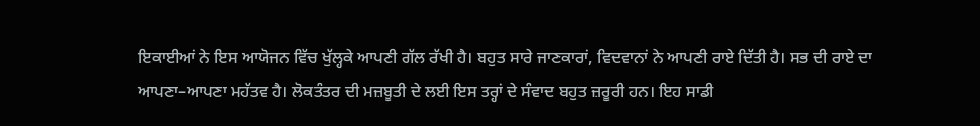ਇਕਾਈਆਂ ਨੇ ਇਸ ਆਯੋਜਨ ਵਿੱਚ ਖੁੱਲ੍ਹਕੇ ਆਪਣੀ ਗੱਲ ਰੱਖੀ ਹੈ। ਬਹੁਤ ਸਾਰੇ ਜਾਣਕਾਰਾਂ, ਵਿਦਵਾਨਾਂ ਨੇ ਆਪਣੀ ਰਾਏ ਦਿੱਤੀ ਹੈ। ਸਭ ਦੀ ਰਾਏ ਦਾ ਆਪਣਾ–ਆਪਣਾ ਮਹੱਤਵ ਹੈ। ਲੋਕਤੰਤਰ ਦੀ ਮਜ਼ਬੂਤੀ ਦੇ ਲਈ ਇਸ ਤਰ੍ਹਾਂ ਦੇ ਸੰਵਾਦ ਬਹੁਤ ਜ਼ਰੂਰੀ ਹਨ। ਇਹ ਸਾਡੀ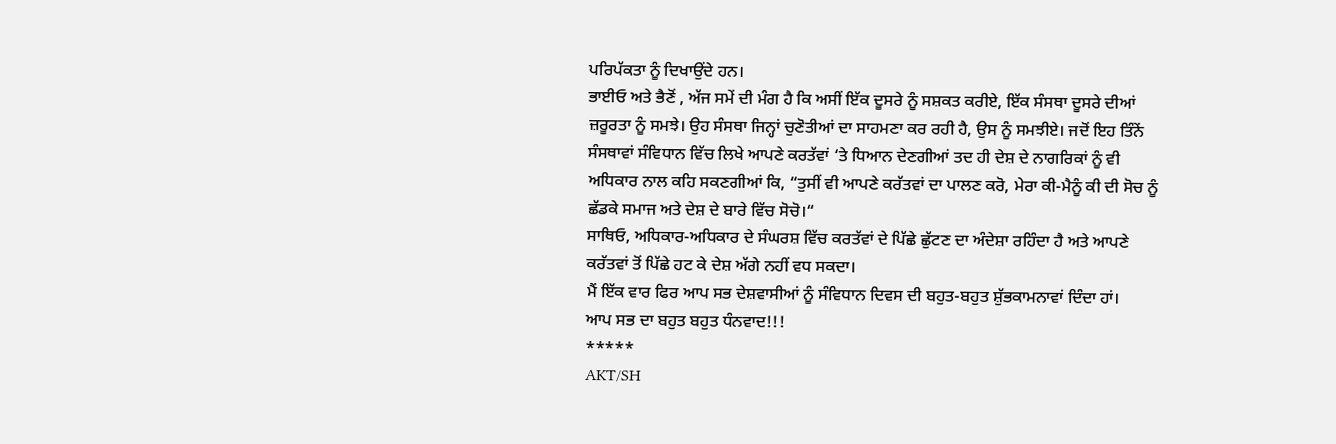ਪਰਿਪੱਕਤਾ ਨੂੰ ਦਿਖਾਉਂਦੇ ਹਨ।
ਭਾਈਓ ਅਤੇ ਭੈਣੋਂ , ਅੱਜ ਸਮੇਂ ਦੀ ਮੰਗ ਹੈ ਕਿ ਅਸੀਂ ਇੱਕ ਦੂਸਰੇ ਨੂੰ ਸਸ਼ਕਤ ਕਰੀਏ, ਇੱਕ ਸੰਸਥਾ ਦੂਸਰੇ ਦੀਆਂ ਜ਼ਰੂਰਤਾ ਨੂੰ ਸਮਝੇ। ਉਹ ਸੰਸਥਾ ਜਿਨ੍ਹਾਂ ਚੁਣੋਤੀਆਂ ਦਾ ਸਾਹਮਣਾ ਕਰ ਰਹੀ ਹੈ, ਉਸ ਨੂੰ ਸਮਝੀਏ। ਜਦੋਂ ਇਹ ਤਿੰਨੇਂ ਸੰਸਥਾਵਾਂ ਸੰਵਿਧਾਨ ਵਿੱਚ ਲਿਖੇ ਆਪਣੇ ਕਰਤੱਵਾਂ ‘ਤੇ ਧਿਆਨ ਦੇਣਗੀਆਂ ਤਦ ਹੀ ਦੇਸ਼ ਦੇ ਨਾਗਰਿਕਾਂ ਨੂੰ ਵੀ ਅਧਿਕਾਰ ਨਾਲ ਕਹਿ ਸਕਣਗੀਆਂ ਕਿ, “ਤੁਸੀਂ ਵੀ ਆਪਣੇ ਕਰੱਤਵਾਂ ਦਾ ਪਾਲਣ ਕਰੋ, ਮੇਰਾ ਕੀ-ਮੈਨੂੰ ਕੀ ਦੀ ਸੋਚ ਨੂੰ ਛੱਡਕੇ ਸਮਾਜ ਅਤੇ ਦੇਸ਼ ਦੇ ਬਾਰੇ ਵਿੱਚ ਸੋਚੋ।“
ਸਾਥਿਓ, ਅਧਿਕਾਰ-ਅਧਿਕਾਰ ਦੇ ਸੰਘਰਸ਼ ਵਿੱਚ ਕਰਤੱਵਾਂ ਦੇ ਪਿੱਛੇ ਛੁੱਟਣ ਦਾ ਅੰਦੇਸ਼ਾ ਰਹਿੰਦਾ ਹੈ ਅਤੇ ਆਪਣੇ ਕਰੱਤਵਾਂ ਤੋਂ ਪਿੱਛੇ ਹਟ ਕੇ ਦੇਸ਼ ਅੱਗੇ ਨਹੀਂ ਵਧ ਸਕਦਾ।
ਮੈਂ ਇੱਕ ਵਾਰ ਫਿਰ ਆਪ ਸਭ ਦੇਸ਼ਵਾਸੀਆਂ ਨੂੰ ਸੰਵਿਧਾਨ ਦਿਵਸ ਦੀ ਬਹੁਤ-ਬਹੁਤ ਸ਼ੁੱਭਕਾਮਨਾਵਾਂ ਦਿੰਦਾ ਹਾਂ।
ਆਪ ਸਭ ਦਾ ਬਹੁਤ ਬਹੁਤ ਧੰਨਵਾਦ!!!
*****
AKT/SH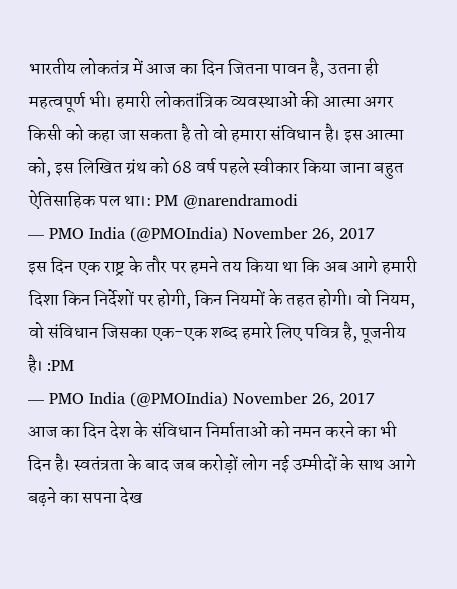भारतीय लोकतंत्र में आज का दिन जितना पावन है, उतना ही महत्वपूर्ण भी। हमारी लोकतांत्रिक व्यवस्थाओं की आत्मा अगर किसी को कहा जा सकता है तो वो हमारा संविधान है। इस आत्मा को, इस लिखित ग्रंथ को 68 वर्ष पहले स्वीकार किया जाना बहुत ऐतिसाहिक पल था।: PM @narendramodi
— PMO India (@PMOIndia) November 26, 2017
इस दिन एक राष्ट्र के तौर पर हमने तय किया था कि अब आगे हमारी दिशा किन निर्देशों पर होगी, किन नियमों के तहत होगी। वो नियम, वो संविधान जिसका एक-एक शब्द हमारे लिए पवित्र है, पूजनीय है। :PM
— PMO India (@PMOIndia) November 26, 2017
आज का दिन देश के संविधान निर्माताओं को नमन करने का भी दिन है। स्वतंत्रता के बाद जब करोड़ों लोग नई उम्मीदों के साथ आगे बढ़ने का सपना देख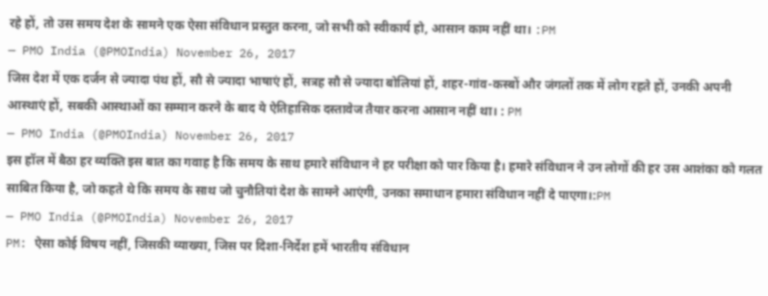रहे हों, तो उस समय देश के सामने एक ऐसा संविधान प्रस्तुत करना, जो सभी को स्वीकार्य हो, आसान काम नहीं था। :PM
— PMO India (@PMOIndia) November 26, 2017
जिस देश में एक दर्जन से ज्यादा पंथ हों, सौ से ज्यादा भाषाएं हों, सत्रह सौ से ज्यादा बोलियां हों, शहर-गांव-कस्बों और जंगलों तक में लोग रहते हों, उनकी अपनी आस्थाएं हों, सबकी आस्थाओं का सम्मान करने के बाद ये ऐतिहासिक दस्तावेज तैयार करना आसान नहीं था। : PM
— PMO India (@PMOIndia) November 26, 2017
इस हॉल में बैठा हर व्यक्ति इस बात का गवाह है कि समय के साथ हमारे संविधान ने हर परीक्षा को पार किया है। हमारे संविधान ने उन लोगों की हर उस आशंका को गलत साबित किया है, जो कहते थे कि समय के साथ जो चुनौतियां देश के सामने आएंगी, उनका समाधान हमारा संविधान नहीं दे पाएगा।:PM
— PMO India (@PMOIndia) November 26, 2017
PM: ऐसा कोई विषय नहीं, जिसकी व्याख्या, जिस पर दिशा-निर्देश हमें भारतीय संविधान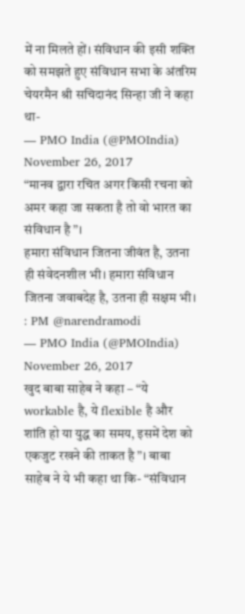में ना मिलते हों। संविधान की इसी शक्ति को समझते हुए संविधान सभा के अंतरिम चेयरमैन श्री सचिदानंद सिन्हा जी ने कहा था-
— PMO India (@PMOIndia) November 26, 2017
“मानव द्वारा रचित अगर किसी रचना को अमर कहा जा सकता है तो वो भारत का संविधान है”।
हमारा संविधान जितना जीवंत है, उतना ही संवेदनशील भी। हमारा संविधान जितना जवाबदेह है, उतना ही सक्षम भी। : PM @narendramodi
— PMO India (@PMOIndia) November 26, 2017
खुद बाबा साहेब ने कहा – “ये workable है, ये flexible है और शांति हो या युद्ध का समय, इसमें देश को एकजुट रखने की ताकत है”। बाबा साहेब ने ये भी कहा था कि- “संविधान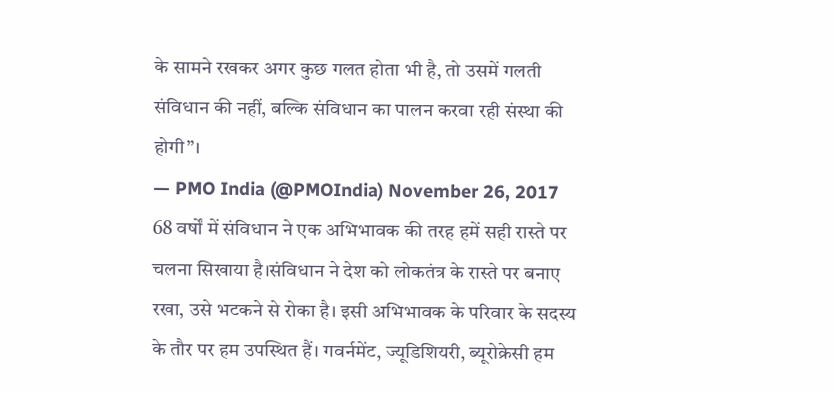के सामने रखकर अगर कुछ गलत होता भी है, तो उसमें गलती संविधान की नहीं, बल्कि संविधान का पालन करवा रही संस्था की होगी”।
— PMO India (@PMOIndia) November 26, 2017
68 वर्षों में संविधान ने एक अभिभावक की तरह हमें सही रास्ते पर चलना सिखाया है।संविधान ने देश को लोकतंत्र के रास्ते पर बनाए रखा, उसे भटकने से रोका है। इसी अभिभावक के परिवार के सदस्य के तौर पर हम उपस्थित हैं। गवर्नमेंट, ज्यूडिशियरी, ब्यूरोक्रेसी हम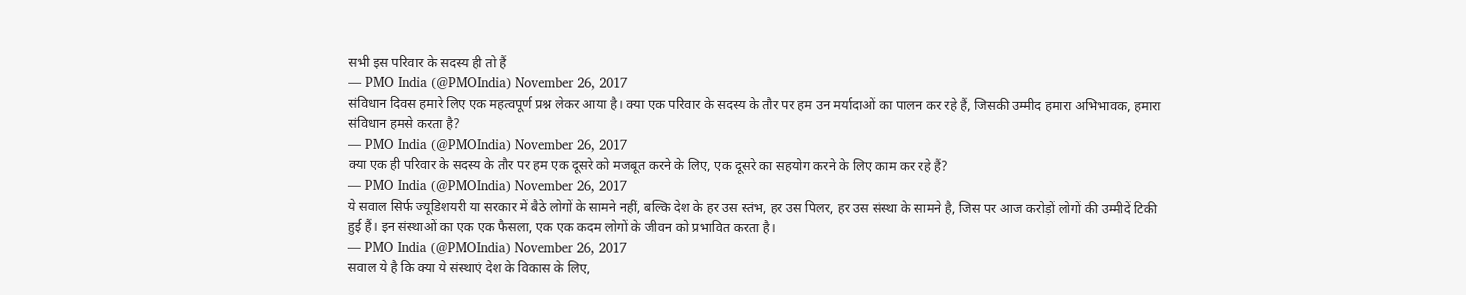सभी इस परिवार के सदस्य ही तो हैं
— PMO India (@PMOIndia) November 26, 2017
संविधान दिवस हमारे लिए एक महत्वपूर्ण प्रश्न लेकर आया है। क्या एक परिवार के सदस्य के तौर पर हम उन मर्यादाओं का पालन कर रहे हैं, जिसकी उम्मीद हमारा अभिभावक, हमारा संविधान हमसे करता है?
— PMO India (@PMOIndia) November 26, 2017
क्या एक ही परिवार के सदस्य के तौर पर हम एक दूसरे को मजबूत करने के लिए, एक दूसरे का सहयोग करने के लिए काम कर रहे हैं?
— PMO India (@PMOIndia) November 26, 2017
ये सवाल सिर्फ ज्यूडिशयरी या सरकार में बैठे लोगों के सामने नहीं, बल्कि देश के हर उस स्तंभ, हर उस पिलर, हर उस संस्था के सामने है, जिस पर आज करोड़ों लोगों की उम्मीदें टिकी हुई हैं। इन संस्थाओं का एक एक फैसला, एक एक कदम लोगों के जीवन को प्रभावित करता है।
— PMO India (@PMOIndia) November 26, 2017
सवाल ये है कि क्या ये संस्थाएं देश के विकास के लिए,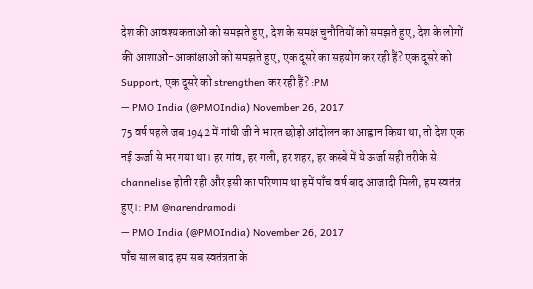देश की आवश्यकताओं को समझते हुए, देश के समक्ष चुनौतियों को समझते हुए, देश के लोगों की आशाओं-आकांक्षाओं को समझते हुए, एक दूसरे का सहयोग कर रही हैं? एक दूसरे को Support, एक दूसरे को strengthen कर रही हैं? :PM
— PMO India (@PMOIndia) November 26, 2017
75 वर्ष पहले जब 1942 में गांधी जी ने भारत छोड़ो आंदोलन का आह्वान किया था, तो देश एक नई ऊर्जा से भर गया था। हर गांव, हर गली, हर शहर, हर कस्बे में ये ऊर्जा सही तरीके से channelise होती रही और इसी का परिणाम था हमें पाँच वर्ष बाद आजादी मिली, हम स्वतंत्र हुए।: PM @narendramodi
— PMO India (@PMOIndia) November 26, 2017
पाँच साल बाद हम सब स्वतंत्रता के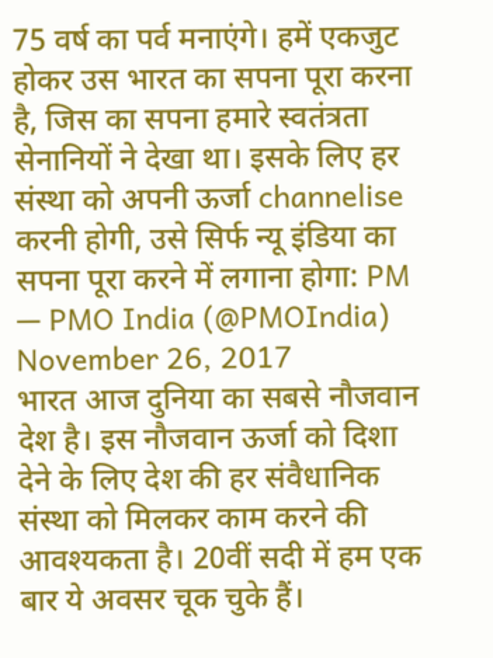75 वर्ष का पर्व मनाएंगे। हमें एकजुट होकर उस भारत का सपना पूरा करना है, जिस का सपना हमारे स्वतंत्रता सेनानियों ने देखा था। इसके लिए हर संस्था को अपनी ऊर्जा channelise करनी होगी, उसे सिर्फ न्यू इंडिया का सपना पूरा करने में लगाना होगा: PM
— PMO India (@PMOIndia) November 26, 2017
भारत आज दुनिया का सबसे नौजवान देश है। इस नौजवान ऊर्जा को दिशा देने के लिए देश की हर संवैधानिक संस्था को मिलकर काम करने की आवश्यकता है। 20वीं सदी में हम एक बार ये अवसर चूक चुके हैं।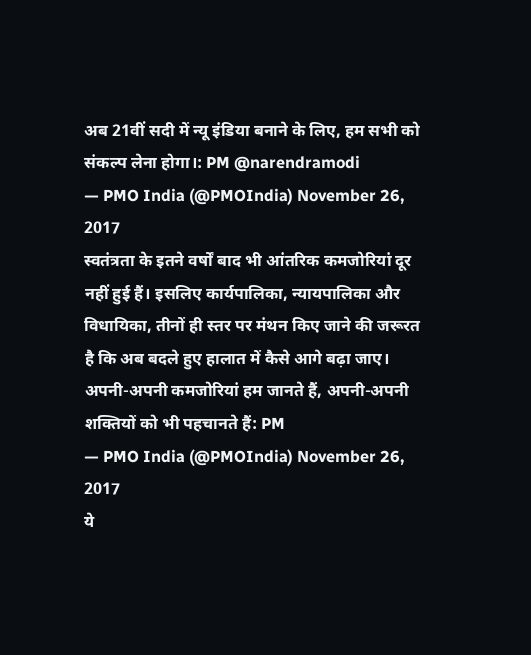अब 21वीं सदी में न्यू इंडिया बनाने के लिए, हम सभी को संकल्प लेना होगा।: PM @narendramodi
— PMO India (@PMOIndia) November 26, 2017
स्वतंत्रता के इतने वर्षों बाद भी आंतरिक कमजोरियां दूर नहीं हुई हैं। इसलिए कार्यपालिका, न्यायपालिका और विधायिका, तीनों ही स्तर पर मंथन किए जाने की जरूरत है कि अब बदले हुए हालात में कैसे आगे बढ़ा जाए। अपनी-अपनी कमजोरियां हम जानते हैं, अपनी-अपनी शक्तियों को भी पहचानते हैं: PM
— PMO India (@PMOIndia) November 26, 2017
ये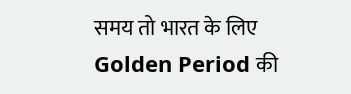समय तो भारत के लिए Golden Period की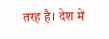तरह है। देश में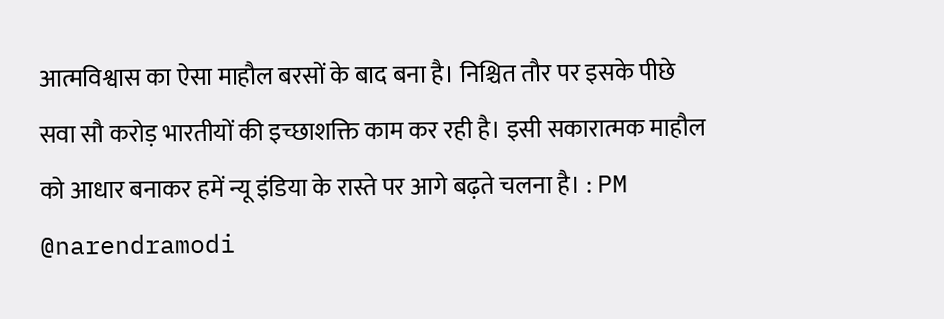आत्मविश्वास का ऐसा माहौल बरसों के बाद बना है। निश्चित तौर पर इसके पीछे सवा सौ करोड़ भारतीयों की इच्छाशक्ति काम कर रही है। इसी सकारात्मक माहौल को आधार बनाकर हमें न्यू इंडिया के रास्ते पर आगे बढ़ते चलना है। : PM @narendramodi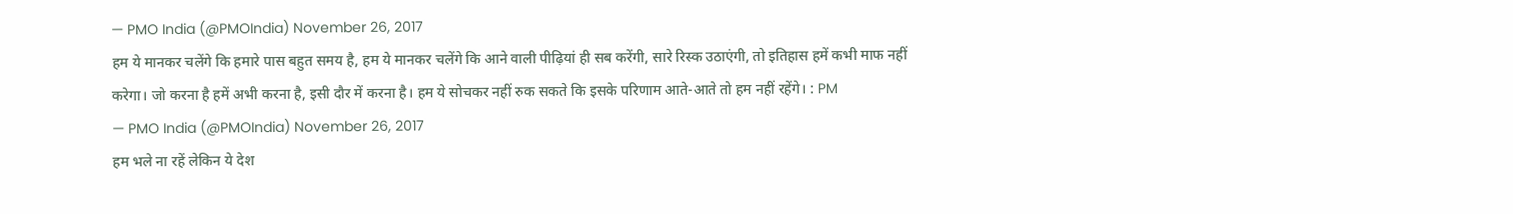— PMO India (@PMOIndia) November 26, 2017
हम ये मानकर चलेंगे कि हमारे पास बहुत समय है, हम ये मानकर चलेंगे कि आने वाली पीढ़ियां ही सब करेंगी, सारे रिस्क उठाएंगी, तो इतिहास हमें कभी माफ नहीं करेगा। जो करना है हमें अभी करना है, इसी दौर में करना है। हम ये सोचकर नहीं रुक सकते कि इसके परिणाम आते-आते तो हम नहीं रहेंगे। : PM
— PMO India (@PMOIndia) November 26, 2017
हम भले ना रहें लेकिन ये देश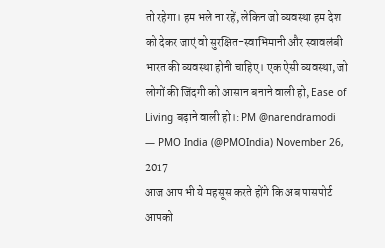तो रहेगा। हम भले ना रहें, लेकिन जो व्यवस्था हम देश को देकर जाएं वो सुरक्षित-स्वाभिमानी और स्वावलंबी भारत की व्यवस्था होनी चाहिए। एक ऐसी व्यवस्था, जो लोगों की जिंदगी को आसान बनाने वाली हो, Ease of Living बढ़ाने वाली हो।: PM @narendramodi
— PMO India (@PMOIndia) November 26, 2017
आज आप भी ये महसूस करते होंगे कि अब पासपोर्ट आपको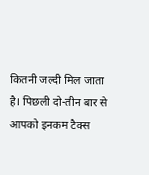कितनी जल्दी मिल जाता है। पिछली दो-तीन बार से आपको इनकम टैक्स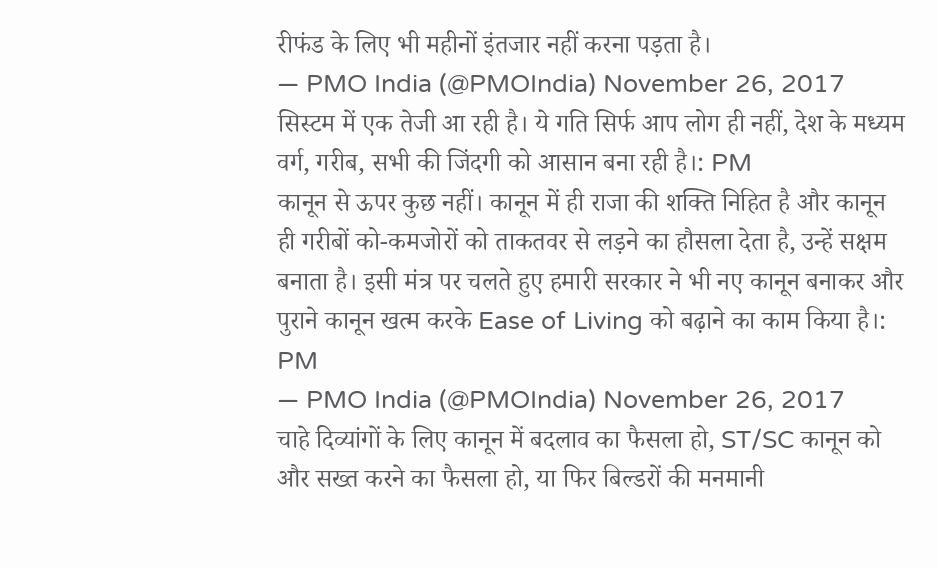रीफंड के लिए भी महीनों इंतजार नहीं करना पड़ता है।
— PMO India (@PMOIndia) November 26, 2017
सिस्टम में एक तेजी आ रही है। ये गति सिर्फ आप लोग ही नहीं, देश के मध्यम वर्ग, गरीब, सभी की जिंदगी को आसान बना रही है।: PM
कानून से ऊपर कुछ नहीं। कानून में ही राजा की शक्ति निहित है और कानून ही गरीबों को-कमजोरों को ताकतवर से लड़ने का हौसला देता है, उन्हें सक्षम बनाता है। इसी मंत्र पर चलते हुए हमारी सरकार ने भी नए कानून बनाकर और पुराने कानून खत्म करके Ease of Living को बढ़ाने का काम किया है।: PM
— PMO India (@PMOIndia) November 26, 2017
चाहे दिव्यांगों के लिए कानून में बदलाव का फैसला हो, ST/SC कानून को और सख्त करने का फैसला हो, या फिर बिल्डरों की मनमानी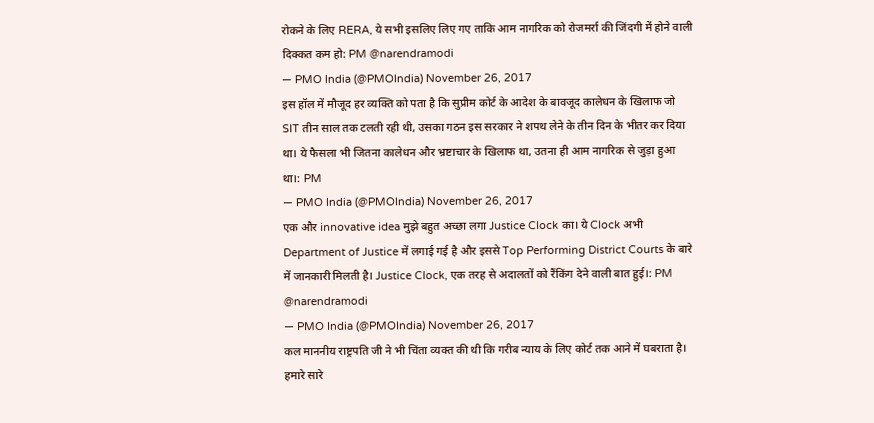रोकने के लिए RERA, ये सभी इसलिए लिए गए ताकि आम नागरिक को रोजमर्रा की जिंदगी में होने वाली दिक्कत कम हो: PM @narendramodi
— PMO India (@PMOIndia) November 26, 2017
इस हॉल में मौजूद हर व्यक्ति को पता है कि सुप्रीम कोर्ट के आदेश के बावजूद कालेधन के खिलाफ जो SIT तीन साल तक टलती रही थी, उसका गठन इस सरकार ने शपथ लेने के तीन दिन के भीतर कर दिया था। ये फैसला भी जितना कालेधन और भ्रष्टाचार के खिलाफ था, उतना ही आम नागरिक से जुड़ा हुआ था।: PM
— PMO India (@PMOIndia) November 26, 2017
एक और innovative idea मुझे बहुत अच्छा लगा Justice Clock का। ये Clock अभी Department of Justice में लगाई गई है और इससे Top Performing District Courts के बारे में जानकारी मिलती है। Justice Clock, एक तरह से अदालतों को रैंकिंग देने वाली बात हुई।: PM @narendramodi
— PMO India (@PMOIndia) November 26, 2017
कल माननीय राष्ट्रपति जी ने भी चिंता व्यक्त की थी कि गरीब न्याय के लिए कोर्ट तक आने में घबराता है। हमारे सारे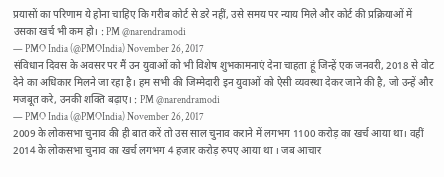प्रयासों का परिणाम ये होना चाहिए कि गरीब कोर्ट से डरे नहीं, उसे समय पर न्याय मिले और कोर्ट की प्रक्रियाओं में उसका खर्च भी कम हो। : PM @narendramodi
— PMO India (@PMOIndia) November 26, 2017
संविधान दिवस के अवसर पर मैं उन युवाओं को भी विशेष शुभकामनाएं देना चाहता हूं जिन्हें एक जनवरी, 2018 से वोट देने का अधिकार मिलने जा रहा है। हम सभी की जिम्मेदारी इन युवाओं को ऐसी व्यवस्था देकर जाने की है, जो उन्हें और मजबूत करे, उनकी शक्ति बढ़ाए। : PM @narendramodi
— PMO India (@PMOIndia) November 26, 2017
2009 के लोकसभा चुनाव की ही बात करें तो उस साल चुनाव कराने में लगभग 1100 करोड़ का खर्च आया था। वहीं 2014 के लोकसभा चुनाव का खर्च लगभग 4 हजार करोड़ रुपए आया था । जब आचार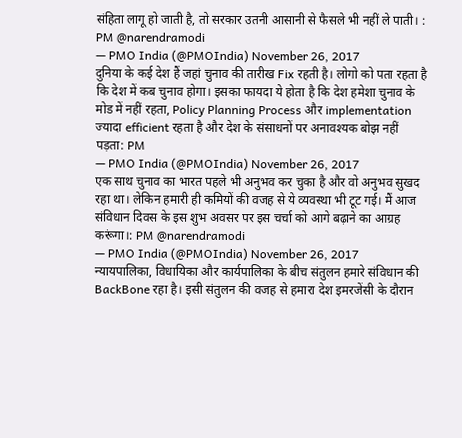संहिता लागू हो जाती है, तो सरकार उतनी आसानी से फैसले भी नहीं ले पाती। : PM @narendramodi
— PMO India (@PMOIndia) November 26, 2017
दुनिया के कई देश हैं जहां चुनाव की तारीख Fix रहती है। लोगो को पता रहता है कि देश में कब चुनाव होगा। इसका फायदा ये होता है कि देश हमेशा चुनाव के मोड में नहीं रहता, Policy Planning Process और implementation ज्यादा efficient रहता है और देश के संसाधनों पर अनावश्यक बोझ नहीं पड़ता: PM
— PMO India (@PMOIndia) November 26, 2017
एक साथ चुनाव का भारत पहले भी अनुभव कर चुका है और वो अनुभव सुखद रहा था। लेकिन हमारी ही कमियों की वजह से ये व्यवस्था भी टूट गई। मैं आज संविधान दिवस के इस शुभ अवसर पर इस चर्चा को आगे बढ़ाने का आग्रह करूंगा।: PM @narendramodi
— PMO India (@PMOIndia) November 26, 2017
न्यायपालिका, विधायिका और कार्यपालिका के बीच संतुलन हमारे संविधान की BackBone रहा है। इसी संतुलन की वजह से हमारा देश इमरजेंसी के दौरान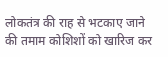लोकतंत्र की राह से भटकाए जाने की तमाम कोशिशों को खारिज कर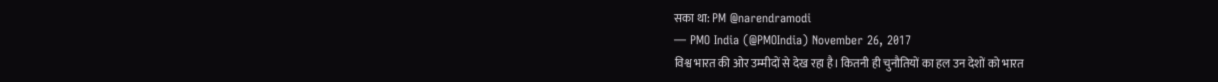सका था: PM @narendramodi
— PMO India (@PMOIndia) November 26, 2017
विश्व भारत की ओर उम्मीदों से देख रहा है। कितनी ही चुनौतियों का हल उन देशों को भारत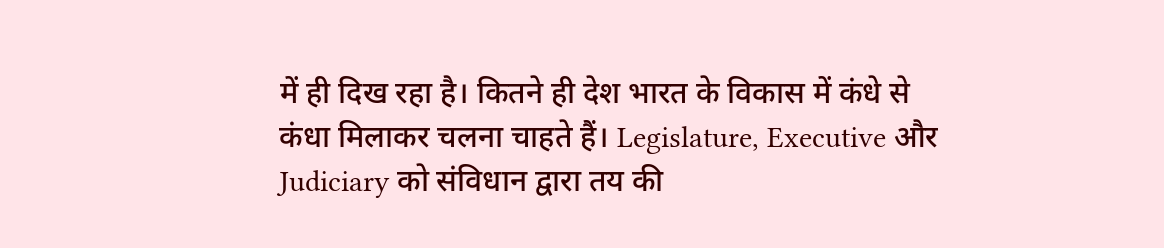में ही दिख रहा है। कितने ही देश भारत के विकास में कंधे से कंधा मिलाकर चलना चाहते हैं। Legislature, Executive और Judiciary को संविधान द्वारा तय की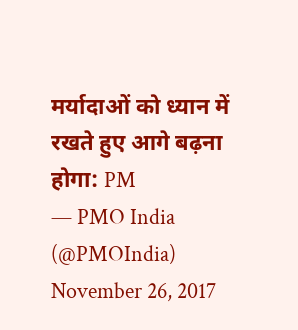मर्यादाओं को ध्यान में रखते हुए आगे बढ़ना होगा: PM
— PMO India (@PMOIndia) November 26, 2017